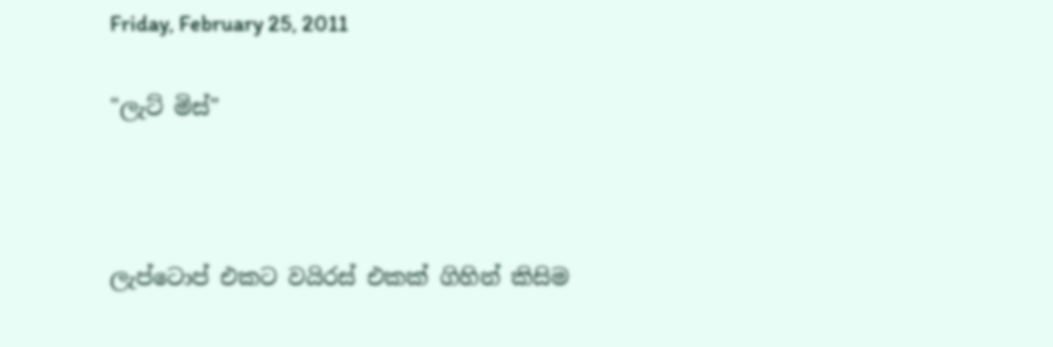Friday, February 25, 2011

"ලැට් මිස්"



ලැප්ටොප් එකට වයිරස් එකක් ගිහින් කිසිම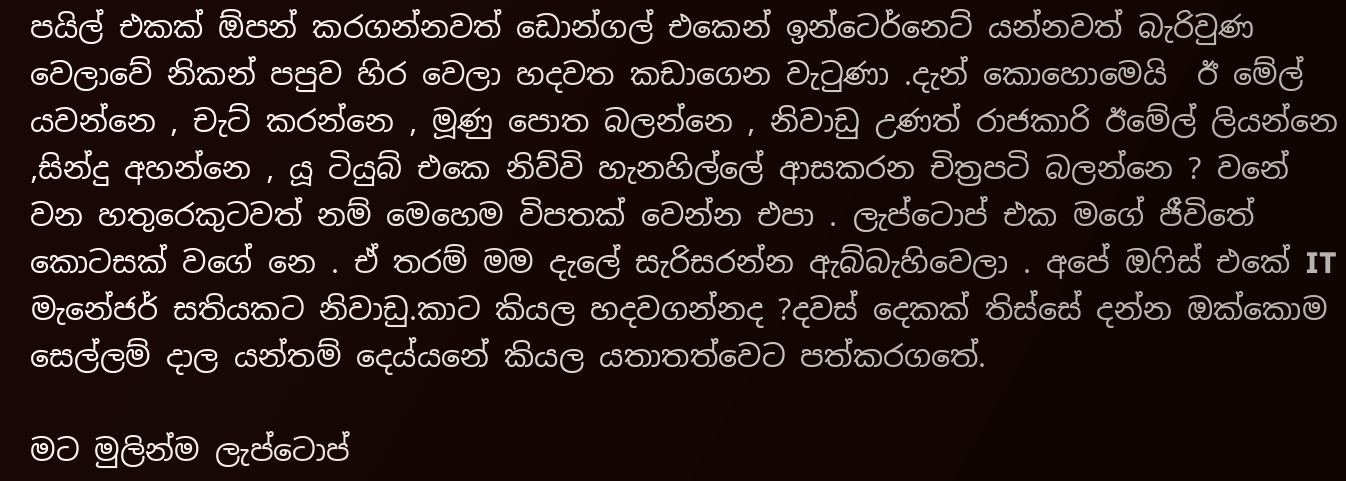පයිල් එකක් ඕපන් කරගන්නවත් ඩොන්ගල් එකෙන් ඉන්ටෙර්නෙට් යන්නවත් බැරිවුණ වෙලාවේ නිකන් පපුව හිර වෙලා හදවත කඩාගෙන වැටුණා .දැන් කොහොමෙයි  ඊ මේල් යවන්නෙ , චැට් කරන්නෙ , මූණු පොත බලන්නෙ , නිවාඩු උණත් රාජකාරි ඊමේල් ලියන්නෙ ,සින්දු අහන්නෙ , යූ ටියුබ් එකෙ නිව්වි හැනහිල්ලේ ආසකරන චිත්‍රපටි බලන්නෙ ? වනේ වන හතුරෙකුටවත් නම් මෙහෙම විපතක් වෙන්න එපා . ලැප්ටොප් එක මගේ ජීවිතේ කොටසක් වගේ නෙ . ඒ තරම් මම දැලේ සැරිසරන්න ඇබ්බැහිවෙලා . අපේ ඔෆිස් එකේ IT මැනේජර් සතියකට නිවාඩු.කාට කියල හදවගන්නද ?දවස් දෙකක් තිස්සේ දන්න ඔක්කොම සෙල්ලම් දාල යන්තම් දෙය්යනේ කියල යතාතත්වෙට පත්කරගතේ.

මට මුලින්ම ලැප්ටොප්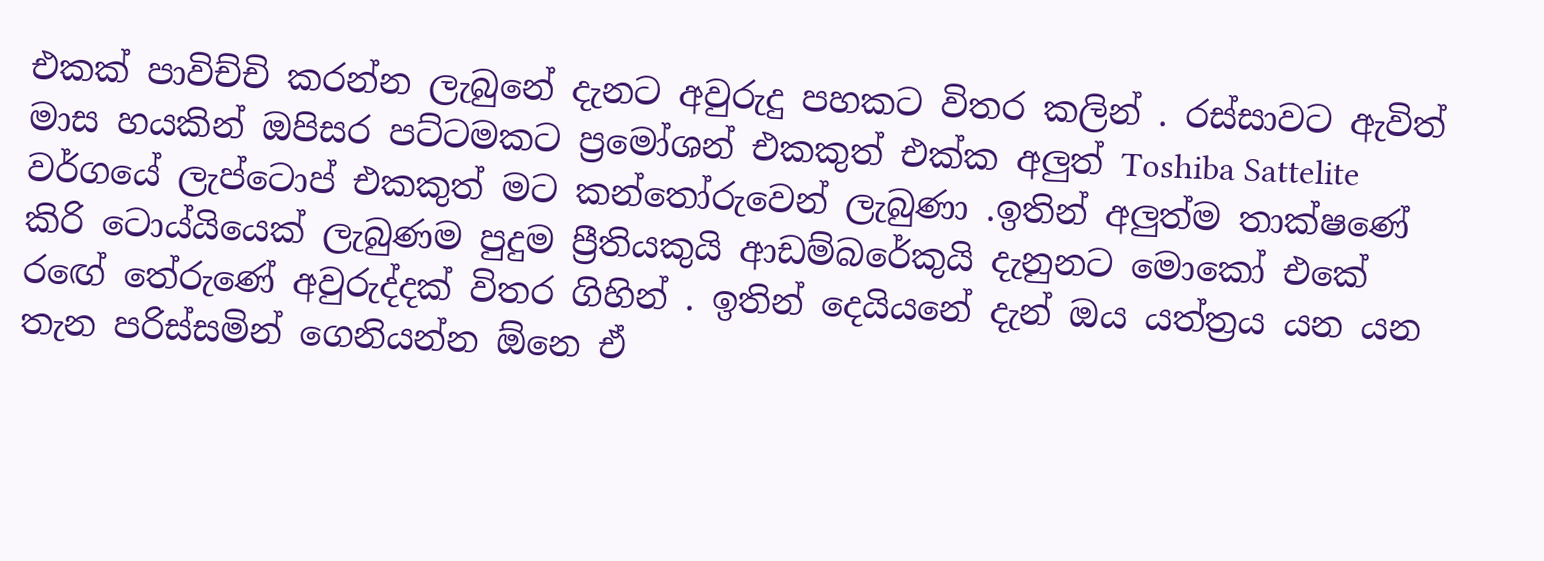එකක් පාවිච්චි කරන්න ලැබුනේ දැනට අවුරුදු පහකට විතර කලින් . රස්සාවට ඇවිත් මාස හයකින් ඔපිසර පට්ටමකට ප්‍රමෝශන් එකකුත් එක්ක අලුත් Toshiba Sattelite වර්ගයේ ලැප්ටොප් එකකුත් මට කන්තෝරුවෙන් ලැබුණා .ඉතින් අලුත්ම තාක්ෂණේ කිරි ටොය්යියෙක් ලැබුණම පුදුම ප්‍රීතියකුයි ආඩම්බරේකුයි දැනුනට මොකෝ එකේ රඟේ තේරුණේ අවුරුද්දක් විතර ගිහින් . ඉතින් දෙයියනේ දැන් ඔය යත්ත්‍රය යන යන තැන පරිස්සමින් ගෙනියන්න ඕනෙ ඒ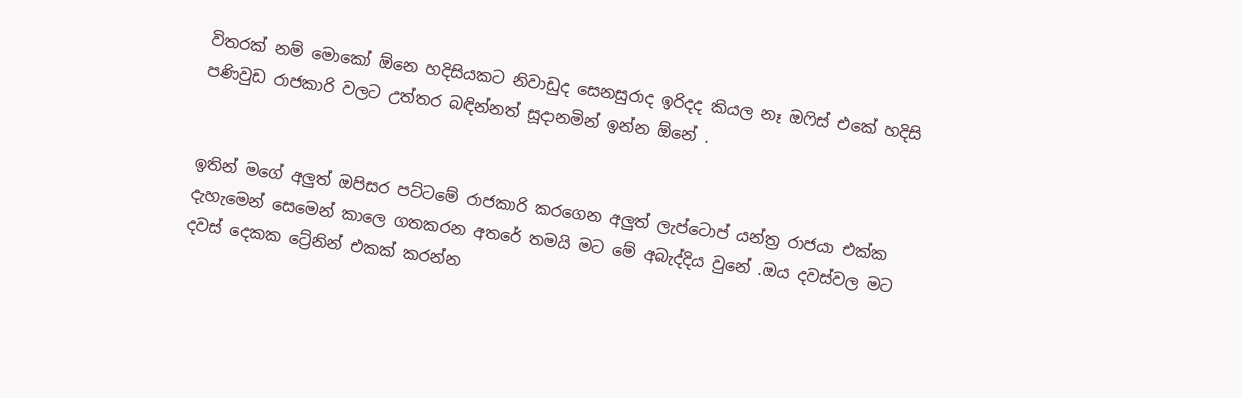විතරක් නම් මොකෝ ඕනෙ හදිසියකට නිවාඩුද සෙනසුරාද ඉරිදද කියල නෑ ඔෆිස් එකේ හදිසි පණිවුඩ රාජකාරි වලට උත්තර බඳින්නත් සූදානමින් ඉන්න ඕනේ .


ඉතින් මගේ අලුත් ඔපිසර පට්ටමේ රාජකාරි කරගෙන අලුත් ලැප්ටොප් යන්ත්‍ර රාජයා එක්ක දැහැමෙන් සෙමෙන් කාලෙ ගතකරන අතරේ තමයි මට මේ අබැද්දිය වුනේ .ඔය දවස්වල මට දවස් දෙකක ට්‍රේනින් එකක් කරන්න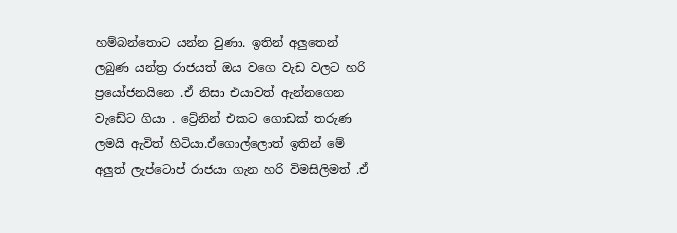හම්බන්තොට යන්න වුණා. ඉතින් අලුතෙන් ලබුණ යන්ත්‍ර රාජයත් ඔය වගෙ වැඩ වලට හරි ප්‍රයෝජනයිනෙ .ඒ නිසා එයාවත් ඇන්නගෙන වැඩේට ගියා . ට්‍රේනින් එකට ගොඩක් තරුණ ලමයි ඇවිත් හිටියා.ඒගොල්ලොත් ඉතින් මේ අලුත් ලැප්ටොප් රාජයා ගැන හරි විමසිලිමත් .ඒ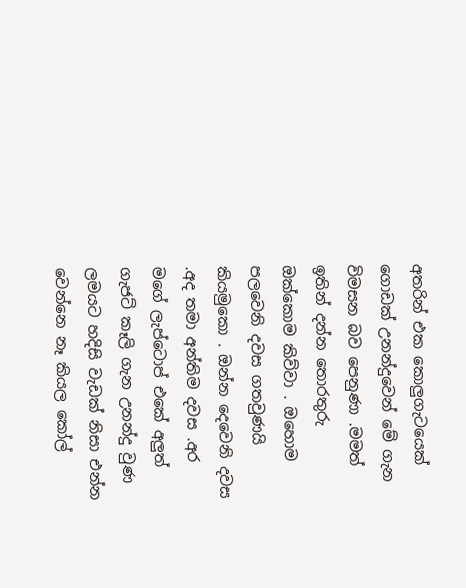අතරින් එක කොලුගැටයෙක් ගොඩක් උනන්දුවෙන් මේ ගැන විමසන බව පෙනුණා .මමත් ඉතින් දන්න තොරතුරු ඔක්කොම කිව්වා . ඔහොම පලවෙනි දවස ගතවුණයි කියමුකො . ඔන්න දෙවෙනි දවස .අද තමා අන්තිම දවස .අර මගේ ලැප්ටොප් එකේ අලුත් ගැජට් කෑලි ගැන උනන්දු වුණ ලමයට හදිසි වැඩක් නිසා එන්න වෙන්නෙ නෑ කියල කෝල්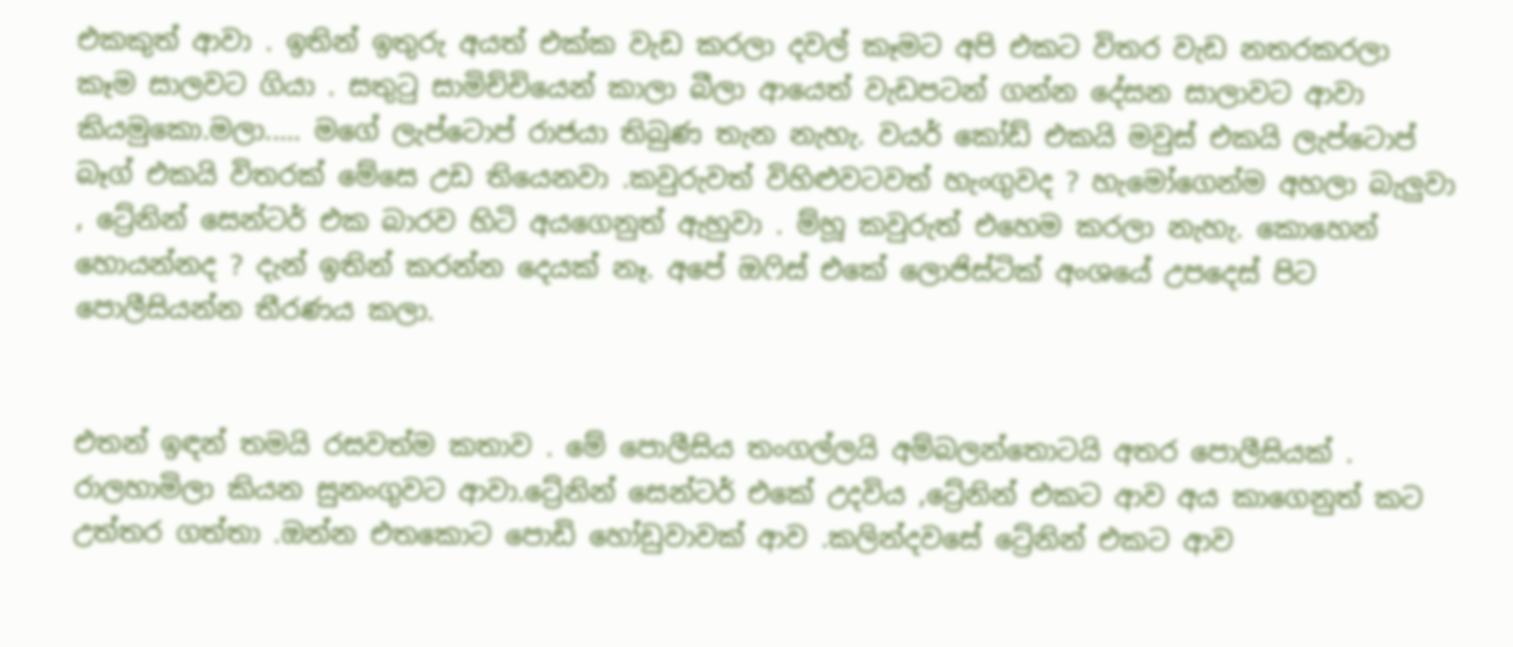එකකුත් ආවා . ඉතින් ඉතුරු අයත් එක්ක වැඩ කරලා දවල් කෑමට අපි එකට විතර වැඩ නතරකරලා කෑම සාලවට ගියා . සතුටු සාමිච්චියෙන් කාලා බීලා ආයෙත් වැඩපටන් ගන්න දේසන සාලාවට ආවා කියමුකො.මලා..... මගේ ලැප්ටොප් රාජයා තිබුණ තැන නැහැ. වයර් කෝඩ් එකයි මවුස් එකයි ලැප්ටොප් බෑග් එකයි විතරක් මේසෙ උඩ තියෙනවා .කවුරුවත් විහිළුවටවත් හැංගුවද ? හැමෝගෙන්ම අහලා බැලුවා , ට්‍රේනින් සෙන්ටර් එක බාරව හිටි අයගෙනුත් ඇහුවා . ම්හූ කවුරුත් එහෙම කරලා නැහැ. කොහෙන් හොයන්නද ? දැන් ඉතින් කරන්න දෙයක් නෑ. අපේ ඔෆිස් එකේ ලොජිස්ටික් අංශයේ උපදෙස් පිට පොලීසියන්න තීරණය කලා.


එතන් ඉඳන් තමයි රසවත්ම කතාව . මේ පොලීසිය තංගල්ලයි අම්බලන්තොටයි අතර පොලීසියක් . රාලහාමිලා කියන සුනංගුවට ආවා.ට්‍රේනින් සෙන්ටර් එකේ උදවිය ,ට්‍රේනින් එකට ආව අය කාගෙනුත් කට උත්තර ගත්තා .ඔන්න එතකොට පොඩි හෝඩුවාවක් ආව .කලින්දවසේ ට්‍රේනින් එකට ආව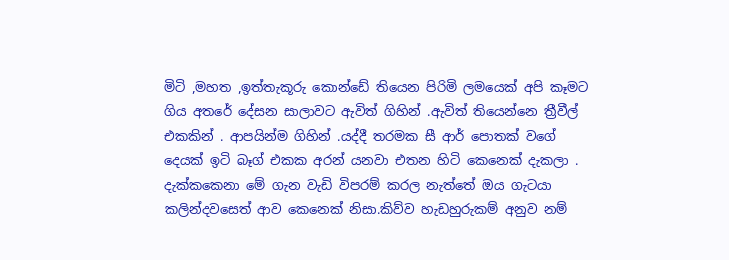මිටි ,මහත ,ඉත්තැකූරු කොන්ඩේ තියෙන පිරිමි ලමයෙක් අපි කෑමට ගිය අතරේ දේසන සාලාවට ඇවිත් ගිහින් .ඇවිත් තියෙන්නෙ ත්‍රීවීල් එකකින් . ආපයින්ම ගිහින් .යද්දී තරමක සී ආර් පොතක් වගේ දෙයක් ඉටි බෑග් එකක අරන් යනවා එතන හිටි කෙනෙක් දැකලා . දැක්කකෙනා මේ ගැන වැඩි විපරම් කරල නැත්තේ ඔය ගැටයා කලින්දවසෙත් ආව කෙනෙක් නිසා.කිව්ව හැඩහුරුකම් අනුව නම්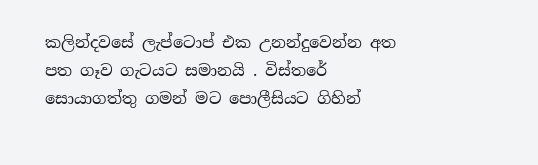කලින්දවසේ ලැප්ටොප් එක උනන්දුවෙන්න අත පත ගෑව ගැටයට සමානයි . විස්තරේ සොයාගත්තු ගමන් මට පොලීසියට ගිහින්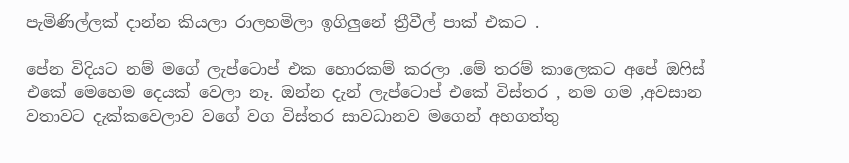පැමිණිල්ලක් දාන්න කියලා රාලහමිලා ඉගිලුනේ ත්‍රීවීල් පාක් එකට .

පේන විදියට නම් මගේ ලැප්ටොප් එක හොරකම් කරලා .මේ තරම් කාලෙකට අපේ ඔෆිස් එකේ මෙහෙම දෙයක් වෙලා නෑ. ඔන්න දැන් ලැප්ටොප් එකේ විස්තර , නම ගම ,අවසාන වතාවට දැක්කවෙලාව වගේ වග විස්තර සාවධානව මගෙන් අහගත්තු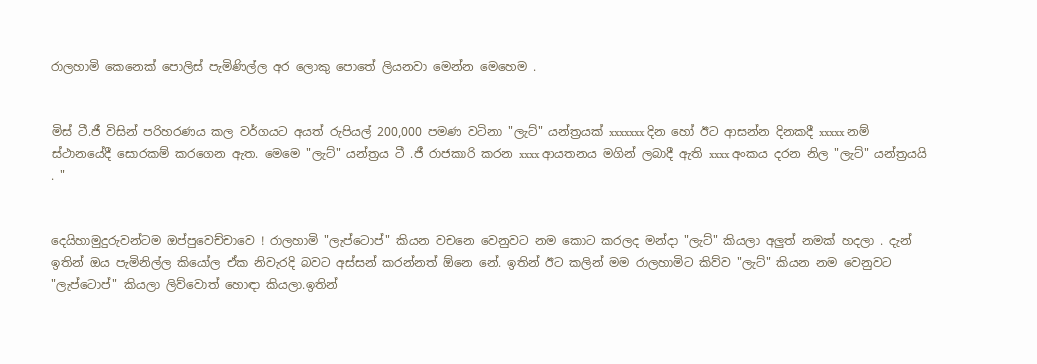රාලහාමි කෙනෙක් පොලිස් පැමිණිල්ල අර ලොකු පොතේ ලියනවා මෙන්න මෙහෙම .


මිස් ටී.ජී විසින් පරිහරණය කල වර්ගයට අයත් රුපියල් 200,000 පමණ වටිනා "ලැට්" යන්ත්‍රයක් xxxxxxx දින හෝ ඊට ආසන්න දිනකදී xxxxx නම් ස්ථානයේදී සොරකම් කරගෙන ඇත. මෙමෙ "ලැට්" යන්ත්‍රය ටී .ජී රාජකාරි කරන xxxx ආයතනය මගින් ලබාදී ඇති xxxx අංකය දරන නිල "ලැට්" යන්ත්‍රයයි . "


දෙයිහාමුදුරුවන්ටම ඔප්පුවෙච්චාවෙ ! රාලහාමි "ලැප්ටොප්" කියන වචනෙ වෙනුවට නම කොට කරලද මන්දා "ලැට්" කියලා අලුත් නමක් හදලා . දැන් ඉතින් ඔය පැමිනිල්ල කියෝල ඒක නිවැරදි බවට අස්සන් කරන්නත් ඕනෙ නේ. ඉතින් ඊට කලින් මම රාලහාමිට කිව්ව "ලැට්" කියන නම වෙනුවට "ලැප්ටොප්" කියලා ලිව්වොත් හොඳා කියලා.ඉතින්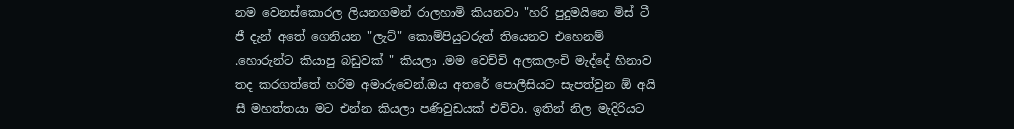නම වෙනස්කොරල ලියනගමන් රාලහාමි කියනවා "හරි පුදුමයිනෙ මිස් ටී ජී දැන් අතේ ගෙනියන "ලැට්" කොම්පියුටරුත් තියෙනව එහෙනම් .හොරුන්ට කියාපු බඩුවක් " කියලා .මම වෙච්චි අලකලංචි මැද්දේ හිනාව තද කරගත්තේ හරිම අමාරුවෙන්.ඔය අතරේ පොලීසියට සැපත්වුන ඕ අයි සී මහත්තයා මට එන්න කියලා පණිවුඩයක් එව්වා. ඉතින් නිල මැදිරියට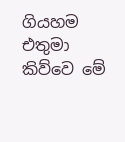ගියහම එතුමා කිව්වෙ මේ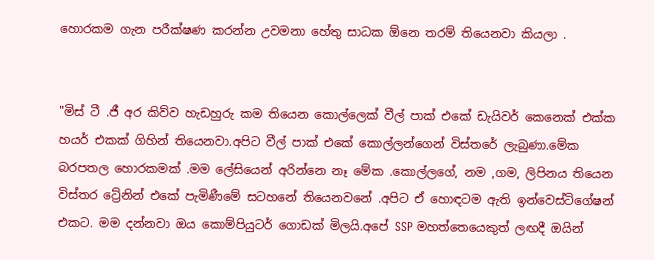හොරකම ගැන පරීක්ෂණ කරන්න උවමනා හේතු සාධක ඕනෙ තරම් තියෙනවා කියලා .


"මිස් ටී .ජී අර කිව්ව හැඩහුරු කම තියෙන කොල්ලෙක් වීල් පාක් එකේ ඩැයිවර් කෙනෙක් එක්ක හයර් එකක් ගිහින් තියෙනවා.අපිට වීල් පාක් එකේ කොල්ලන්ගෙන් විස්තරේ ලැබුණා.මේක බරපතල හොරකමක් .මම ලේසියෙන් අරින්නෙ නෑ මේක .කොල්ලගේ, නම ,ගම, ලිපිනය තියෙන විස්තර ට්‍රේනින් එකේ පැමිණීමේ සටහනේ තියෙනවනේ .අපිට ඒ හොඳටම ඇති ඉන්වෙස්ටිගේෂන් එකට. මම දන්නවා ඔය කොම්පියුටර් ගොඩක් මිලයි.අපේ SSP මහත්තෙයෙකුත් ලඟදී ඔයින්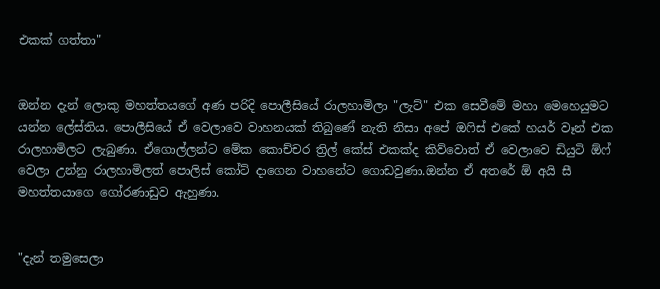එකක් ගත්තා"


ඔන්න දැන් ලොකු මහත්තයගේ අණ පරිදි පොලීසියේ රාලහාමිලා "ලැට්" එක සෙවීමේ මහා මෙහෙයුමට යන්න ලේස්තිය. පොලීසියේ ඒ වෙලාවෙ වාහනයක් තිබුණේ නැති නිසා අපේ ඔෆිස් එකේ හයර් වෑන් එක රාලහාමිලට ලැබුණා. ඒගොල්ලන්ට මේක කොච්චර ත්‍රිල් කේස් එකක්ද කිව්වොත් ඒ වෙලාවෙ ඩියුටි ඕෆ් වෙලා උන්නු රාලහාමිලත් පොලිස් කෝට් දාගෙන වාහනේට ගොඩවුණා.ඔන්න ඒ අතරේ ඕ අයි සී මහත්තයාගෙ ගෝරණාඩුව ඇහුණා.


"දැන් තමුසෙලා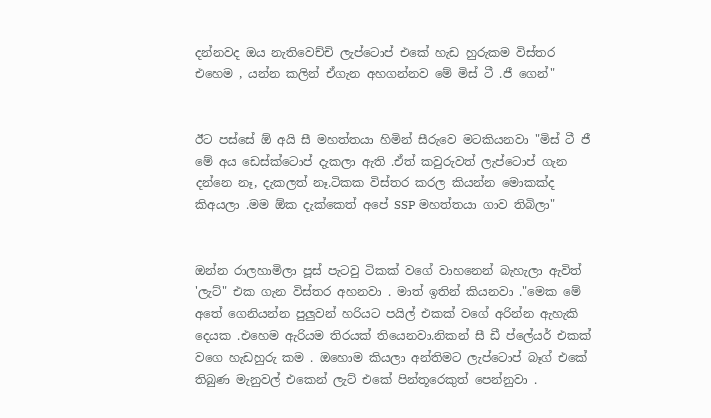දන්නවද ඔය නැතිවෙච්චි ලැප්ටොප් එකේ හැඩ හුරුකම විස්තර එහෙම , යන්න කලින් ඒගැන අහගන්නව මේ මිස් ටී .ජී ගෙන්"


ඊට පස්සේ ඕ අයි සී මහත්තයා හිමින් සීරුවෙ මටකියනවා "මිස් ටී ජී මේ අය ඩෙස්ක්ටොප් දැකලා ඇති .ඒත් කවුරුවත් ලැප්ටොප් ගැන දන්නෙ නෑ, දැකලත් නෑ.ටිකක විස්තර කරල කියන්න මොකක්ද කිඅයලා .මම ඕක දැක්කෙත් අපේ SSP මහත්තයා ගාව තිබිලා"


ඔන්න රාලහාමිලා පූස් පැටවු ටිකක් වගේ වාහනෙන් බැහැලා ඇවිත් 'ලැට්" එක ගැන විස්තර අහනවා . මාත් ඉතින් කියනවා ."මෙක මේ අතේ ගෙනියන්න පුලුවන් හරියට පයිල් එකක් වගේ අරින්න ඇහැකි දෙයක .එහෙම ඇරියම තිරයක් තියෙනවා.නිකන් සී ඩී ප්ලේයර් එකක් වගෙ හැඩහුරු කම . ඔහොම කියලා අන්තිමට ලැප්ටොප් බෑග් එකේ තිබුණ මැනුවල් එකෙන් ලැට් එකේ පින්තූරෙකුත් පෙන්නුවා .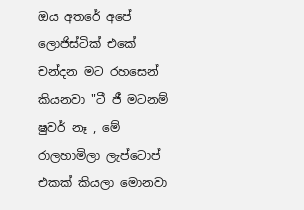ඔය අතරේ අපේ ලොජිස්ටික් එකේ චන්දන මට රහසෙන් කියනවා "ටී ජී මටනම් ෂුවර් නෑ , මේ රාලහාමිලා ලැප්ටොප් එකක් කියලා මොනවා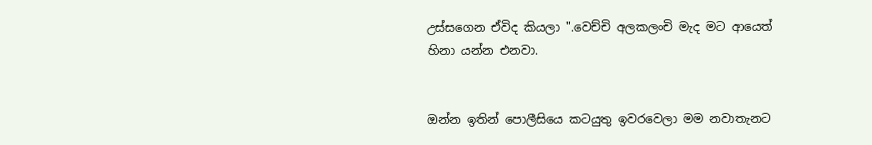උස්සගෙන ඒවිද කියලා ".වෙච්චි අලකලංචි මැද මට ආයෙත් හිනා යන්න එනවා.


ඔන්න ඉතින් පොලීසියෙ කටයුතු ඉවරවෙලා මම නවාතැනට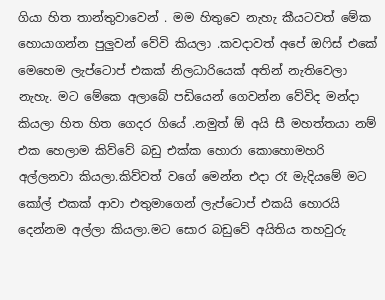ගියා හිත තාන්තුවාවෙන් . මම හිතුවෙ නැහැ කීයටවත් මේක හොයාගන්න පුලුවන් වේවි කියලා .කවදාවත් අපේ ඔෆිස් එකේ මෙහෙම ලැප්ටොප් එකක් නිලධාරියෙක් අතින් නැතිවෙලා නැහැ. මට මේකෙ අලාබේ පඩියෙන් ගෙවන්න වේවිද මන්දා කියලා හිත හිත ගෙදර ගියේ .නමුත් ඕ අයි සී මහත්තයා නම් එක හෙලාම කිව්වේ බඩු එක්ක හොරා කොහොමහරි අල්ලනවා කියලා.කිව්වත් වගේ මෙන්න එදා රෑ මැදියමේ මට කෝල් එකක් ආවා එතුමාගෙන් ලැප්ටොප් එකයි හොරයි දෙන්නම අල්ලා කියලා.මට සොර බඩුවේ අයිතිය තහවුරු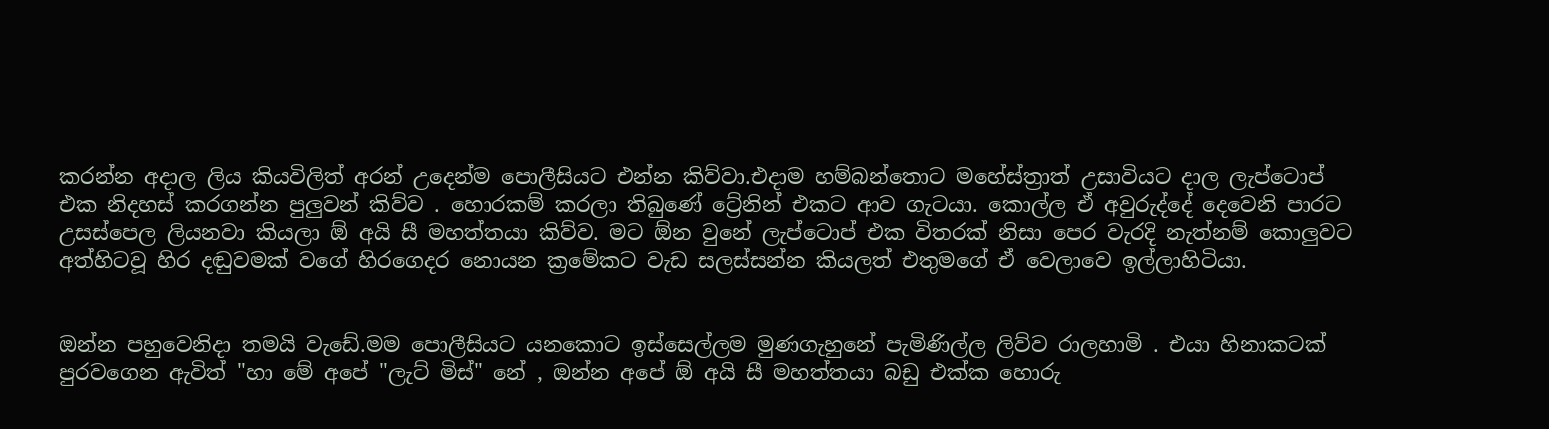කරන්න අදාල ලිය කියවිලිත් අරන් උදෙන්ම පොලීසියට එන්න කිව්වා.එදාම හම්බන්තොට මහේස්ත්‍රාත් උසාවියට දාල ලැප්ටොප් එක නිදහස් කරගන්න පුලුවන් කිව්ව . හොරකම් කරලා තිබුණේ ට්‍රේනින් එකට ආව ගැටයා. කොල්ල ඒ අවුරුද්දේ දෙවෙනි පාරට උසස්පෙල ලියනවා කියලා ඕ අයි සී මහත්තයා කිව්ව. මට ඕන වුනේ ලැප්ටොප් එක විතරක් නිසා පෙර වැරදි නැත්නම් කොලුවට අත්හිටවූ හිර දඬුවමක් වගේ හිරගෙදර නොයන ක්‍රමේකට වැඩ සලස්සන්න කියලත් එතුමගේ ඒ වෙලාවෙ ඉල්ලාහිටියා.


ඔන්න පහුවෙනිදා තමයි වැඩේ.මම පොලීසියට යනකොට ඉස්සෙල්ලම මුණගැහුනේ පැමිණිල්ල ලිව්ව රාලහාමි . එයා හිනාකටක් පුරවගෙන ඇවිත් "හා මේ අපේ "ලැට් මිස්" නේ , ඔන්න අපේ ඕ අයි සී මහත්තයා බඩු එක්ක හොරු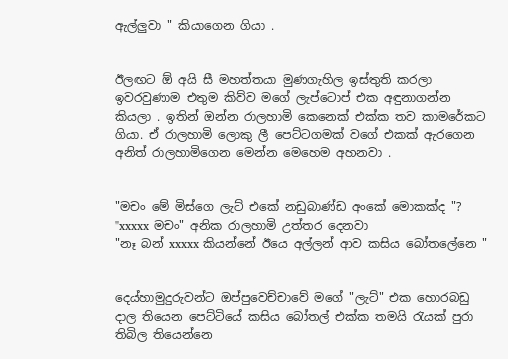ඇල්ලුවා " කියාගෙන ගියා .


ඊලඟට ඕ අයි සී මහත්තයා මුණගැහිල ඉස්තුති කරලා ඉවරවුණාම එතුම කිව්ව මගේ ලැප්ටොප් එක අඳුනාගන්න කියලා . ඉතින් ඔන්න රාලහාමි කෙනෙක් එක්ක තව කාමරේකට ගියා. ඒ රාලහාමි ලොකු ලී පෙට්ටගමක් වගේ එකක් ඇරගෙන අනිත් රාලහාමිගෙන මෙන්න මෙහෙම අහනවා .


"මචං මේ මිස්ගෙ ලැට් එකේ නඩුබාණ්ඩ අංකේ මොකක්ද "?
"xxxxx මචං" අනික රාලහාමි උත්තර දෙනවා
"නෑ බන් xxxxx කියන්නේ ඊයෙ අල්ලන් ආව කසිය බෝතලේනෙ "


දෙය්හාමුදුරුවන්ට ඔප්පුවෙච්චාවේ මගේ "ලැට්" එක හොරබඩු දාල තියෙන පෙට්ටියේ කසිය බෝතල් එක්ක තමයි රැයක් පුරා තිබිල තියෙන්නෙ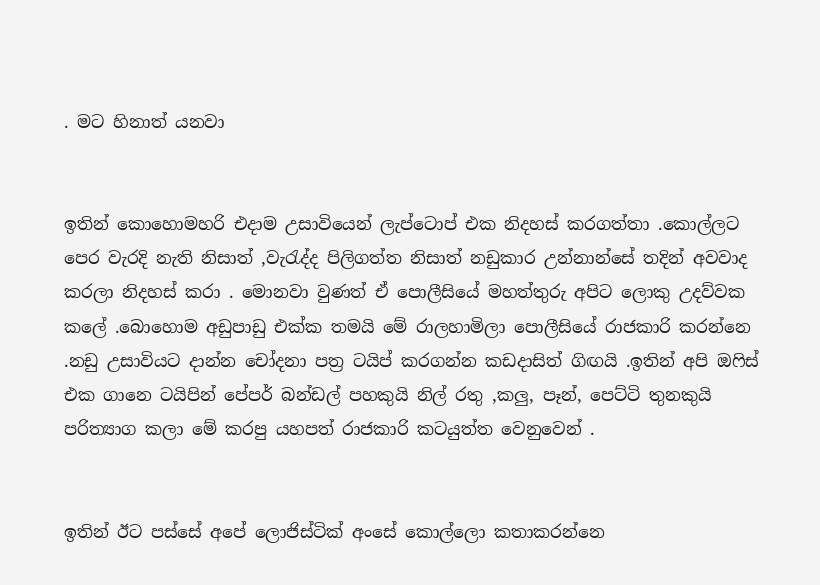. මට හිනාත් යනවා


ඉතින් කොහොමහරි එදාම උසාවියෙන් ලැප්ටොප් එක නිදහස් කරගත්තා .කොල්ලට පෙර වැරදි නැති නිසාත් ,වැරැද්ද පිලිගත්ත නිසාත් නඩුකාර උන්නාන්සේ තදින් අවවාද කරලා නිදහස් කරා . මොනවා වුණත් ඒ පොලීසියේ මහත්තුරු අපිට ලොකු උදව්වක කලේ .බොහොම අඩුපාඩු එක්ක තමයි මේ රාලහාමිලා පොලීසියේ රාජකාරි කරන්නෙ .නඩු උසාවියට දාන්න චෝදනා පත්‍ර ටයිප් කරගන්න කඩදාසිත් ගිඟයි .ඉතින් අපි ඔෆිස් එක ගානෙ ටයිපින් පේපර් බන්ඩල් පහකුයි නිල් රතු ,කලු, පෑන්, පෙට්ටි තුනකුයි පරිත්‍යාග කලා මේ කරපු යහපත් රාජකාරි කටයුත්ත වෙනුවෙන් .


ඉතින් ඊට පස්සේ අපේ ලොජිස්ටික් අංසේ කොල්ලො කතාකරන්නෙ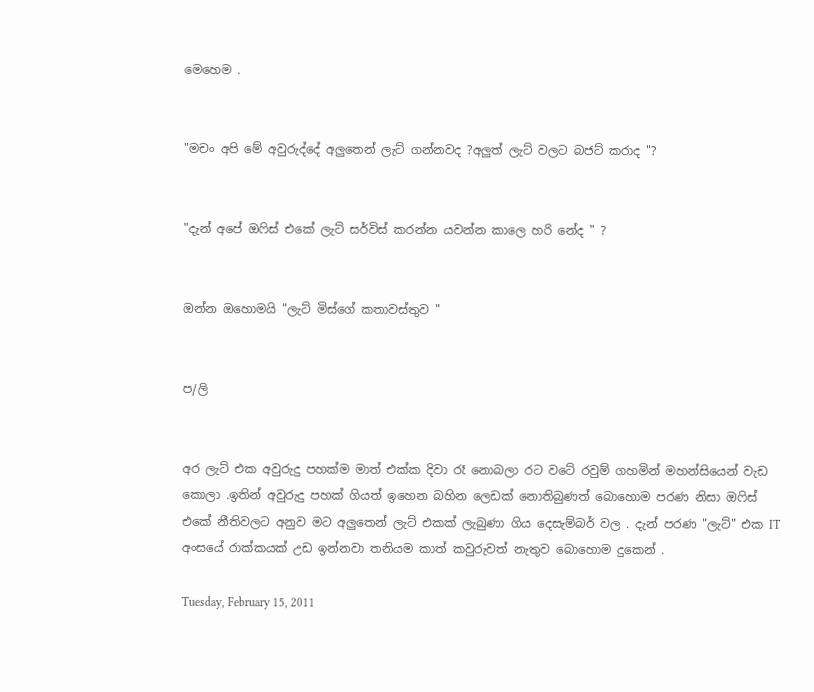මෙහෙම .


"මචං අපි මේ අවුරුද්දේ අලුතෙන් ලැට් ගන්නවද ?අලුත් ලැට් වලට බජට් කරාද "?


"දැන් අපේ ඔෆිස් එකේ ලැට් සර්විස් කරන්න යවන්න කාලෙ හරි නේද " ?


ඔන්න ඔහොමයි "ලැට් මිස්ගේ කතාවස්තුව "


ප/ලි


අර ලැට් එක අවුරුදු පහක්ම මාත් එක්ක දිවා රෑ නොබලා රට වටේ රවුම් ගහමින් මහන්සියෙන් වැඩ කොලා .ඉතින් අවුරුදු පහක් ගියත් ඉහෙන බහින ලෙඩක් නොතිබුණත් බොහොම පරණ නිසා ඔෆිස් එකේ නීතිවලට අනුව මට අලුතෙන් ලැට් එකක් ලැබුණා ගිය දෙසැම්බර් වල . දැන් පරණ "ලැට්" එක IT අංසයේ රාක්කයක් උඩ ඉන්නවා තනියම කාත් කවුරුවත් නැතුව බොහොම දුකෙන් .

Tuesday, February 15, 2011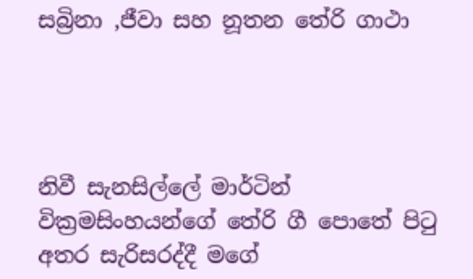සබ්‍රිනා ,ජීවා සහ නූතන තේරි ගාථා




නිවී සැනසිල්ලේ මාර්ටින් වික්‍රමසිංහයන්ගේ තේරි ගී පොතේ පිටු අතර සැරිසරද්දී මගේ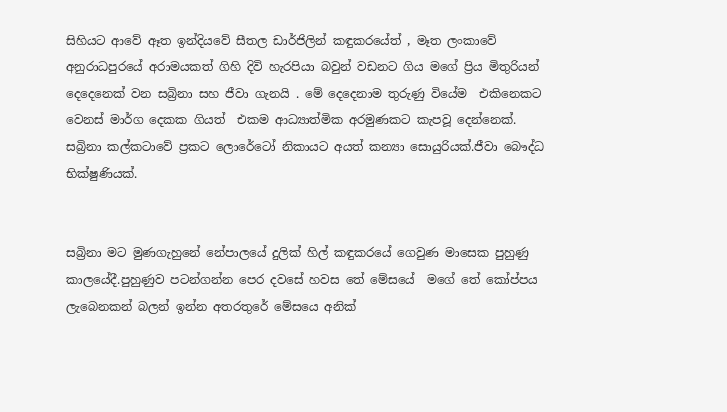සිහියට ආවේ ඈත ඉන්දියවේ සීතල ඩාර්ජිලින් කඳුකරයේත් , මෑත ලංකාවේ අනුරාධපුරයේ අරාමයකත් ගිහි දිවි හැරපියා බවුන් වඩනට ගිය මගේ ප්‍රිය මිතුරියන් දෙදෙනෙක් වන සබ්‍රිනා සහ ජීවා ගැනයි . මේ දෙදෙනාම තුරුණු වියේම  එකිනෙකට වෙනස් මාර්ග දෙකක ගියත්  එකම ආධ්‍යාත්මික අරමුණකට කැපවූ දෙන්නෙක්. සබ්‍රිනා කල්කටාවේ ප්‍රකට ලොරේටෝ නිකායට අයත් කන්‍යා සොයුරියක්.ජීවා බෞද්ධ භික්ෂුණියක්.


සබ්‍රිනා මට මුණගැහුනේ නේපාලයේ දුලික් හිල් කඳුකරයේ ගෙවුණ මාසෙක පුහුණු කාලයේදී.පුහුණුව පටන්ගන්න පෙර දවසේ හවස තේ මේසයේ  මගේ තේ කෝප්පය ලැබෙනකන් බලන් ඉන්න අතරතුරේ මේසයෙ අනික්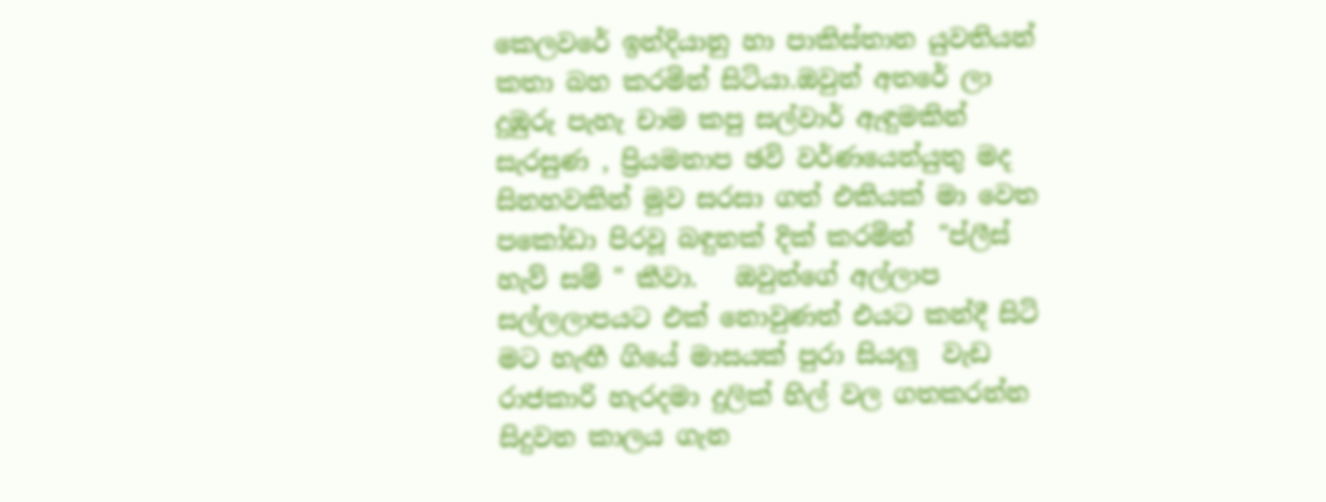කෙලවරේ ඉන්දියානු හා පාකිස්තාන යුවතියන් කතා බහ කරමින් සිටියා.ඔවුන් අතරේ ලා දුඹුරු පැහැ චාම කපු සල්වාර් ඇඳුමකින් සැරසුණ , ප්‍රියමනාප ඡවි වර්ණයෙන්යුතු මද සිනහවකින් මුව සරසා ගත් එකියක් මා වෙත පකෝඩා පිරවූ බඳුනක් දික් කරමින්  "ප්ලීස් හැව් සම් " කීවා.   ඔවුන්ගේ අල්ලාප සල්ලලාපයට එක් නොවුණත් එයට කන්දී සිටි මට හැඟී ගියේ මාසයක් පුරා සියලු  වැඩ රාජකාරි හැරදමා දුලික් හිල් වල ගතකරන්න සිදුවන කාලය ගැන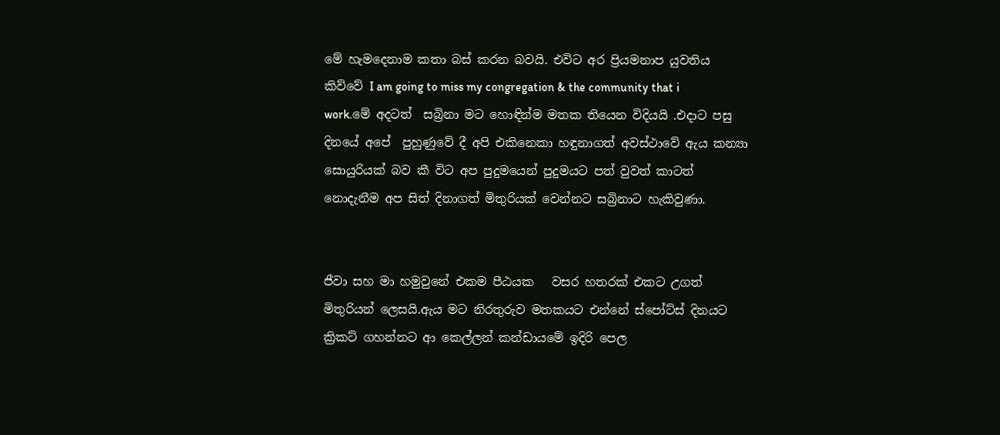මේ හැමදෙනාම කතා බස් කරන බවයි. එවිට අර ප්‍රියමනාප යුවතිය කිව්වේ I am going to miss my congregation & the community that i work.මේ අදටත්  සබ්‍රිනා මට හොඳින්ම මතක තියෙන විදියයි .එදාට පසු දිනයේ අපේ  පුහුණුවේ දී අපි එකිනෙකා හඳුනාගත් අවස්ථාවේ ඇය කන්‍යා සොයුරියක් බව කී විට අප පුදුමයෙන් පුදුමයට පත් වුවත් කාටත් නොදැනීම අප සිත් දිනාගත් මිතුරියක් වෙන්නට සබ්‍රිනාට හැකිවුණා.


ජීවා සහ මා හමුවුනේ එකම පීඨයක   වසර හතරක් එකට උගත් මිතුරියන් ලෙසයි.ඇය මට නිරතුරුව මතකයට එන්නේ ස්පෝට්ස් දිනයට ක්‍රිකට් ගහන්නට ආ කෙල්ලන් කන්ඩායමේ ඉදිරි පෙල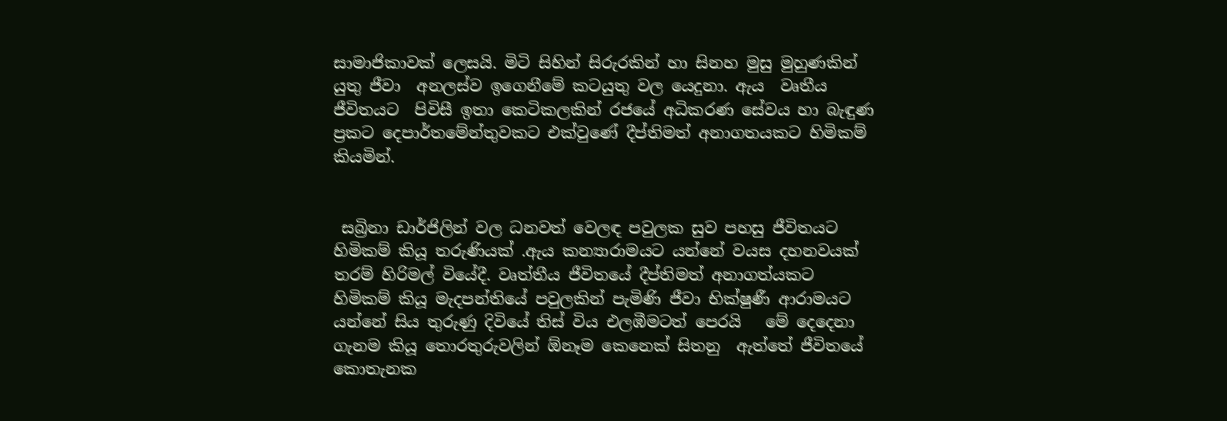සාමාජිකාවක් ලෙසයි. මිටි සිහින් සිරුරකින් හා සිනහ මුසු මුහුණකින් යුතු ජීවා  අනලස්ව ඉගෙනීමේ කටයුතු වල යෙදුනා. ඇය  වෘතීය ජීවිතයට  පිවිසී ඉතා කෙටිකලකින් රජයේ අධිකරණ සේවය හා බැඳුණ ප්‍රකට දෙපාර්තමේන්තුවකට එක්වුණේ දීප්තිමත් අනාගතයකට හිමිකම් කියමින්.


 සබ්‍රිනා ඩාර්ජිලින් වල ධනවත් වෙලඳ පවුලක සුව පහසු ජීවිතයට හිමිකම් කියූ තරුණියක් .ඇය කන්‍යාරාමයට යන්නේ වයස දහනවයක් තරම් හිරිමල් වියේදී. වෘත්තීය ජීවිතයේ දීප්තිමත් අනාගත්යකට හිමිකම් කියූ මැදපන්තියේ පවුලකින් පැමිණි ජීවා භික්ෂුණී ආරාමයට යන්නේ සිය තුරුණු දිවියේ තිස් විය එලඹීමටත් පෙරයි   මේ දෙදෙනා ගැනම කියූ තොරතුරුවලින් ඕනෑම කෙනෙක් සිතනු  ඇත්තේ ජීවිතයේ කොතැනක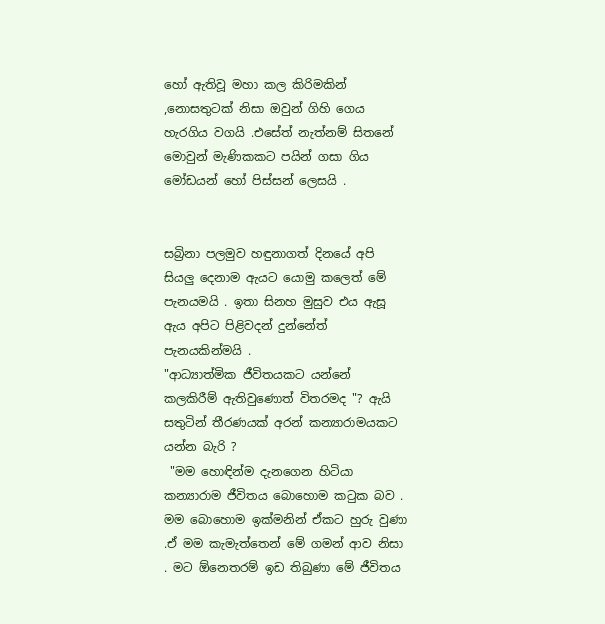හෝ ඇතිවූ මහා කල කිරිමකින් ,නොසතුටක් නිසා ඔවුන් ගිහි ගෙය හැරගිය වගයි .එසේත් නැත්නම් සිතනේ මොවුන් මැණිකකට පයින් ගසා ගිය මෝඩයන් හෝ පිස්සන් ලෙසයි .


සබ්‍රිනා පලමුව හඳුනාගත් දිනයේ අපි සියලු දෙනාම ඇයට යොමු කලෙත් මේ පැනයමයි . ඉතා සිනහ මුසුව එය ඇසූ ඇය අපිට පිළිවදන් දුන්නේත් පැනයකින්මයි .
"ආධ්‍යාත්මික ජීවිතයකට යන්නේ කලකිරීම් ඇතිවුණොත් විතරමද "? ඇයි සතුටින් තීරණයක් අරන් කන්‍යාරාමයකට යන්න බැරි ?
 "මම හොඳින්ම දැනගෙන හිටියා කන්‍යාරාම ජීවිතය බොහොම කටුක බව . මම බොහොම ඉක්මනින් ඒකට හුරු වුණා .ඒ මම කැමැත්තෙන් මේ ගමන් ආව නිසා . මට ඕනෙතරම් ඉඩ තිබුණා මේ ජීවිතය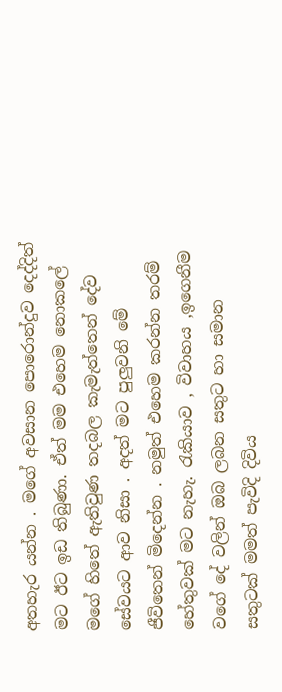අතහැර යන්න . මගේ අවසාන පොරොන්දුව දෙද්දිත් මට ඊට ඉඩ තිබුණා. ඒත් මම එහෙම නොකලේ මගේ හිතේ ඇතිවුණ තදබල කැමැත්තෙන් දේව සේවයට ආව නිසා . අදත් මට පුලුවනි මේ ජීවිතෙන් මිදෙන්න . නමුත් එහෙම කරන්න තරම් හේතුවක් මට නැහැ. රැකියාව , විවාහය ,ඉගෙනීම වගේ දේ වලින් ඔබ ලබන සතුට හා සමාන සතුටක් මමත් පැවිදි දිවිය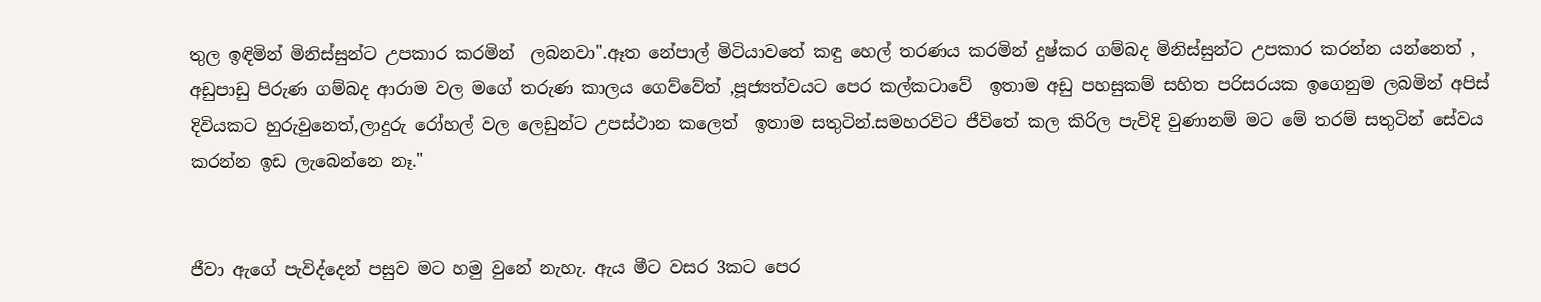තුල ඉඳිමින් මිනිස්සුන්ට උපකාර කරමින්  ලබනවා".ඈත නේපාල් මිටියාවතේ කඳු හෙල් තරණය කරමින් දුෂ්කර ගම්බද මිනිස්සුන්ට උපකාර කරන්න යන්නෙත් , අඩුපාඩු පිරුණ ගම්බද ආරාම වල මගේ තරුණ කාලය ගෙව්වේත් ,පූජ්‍යත්වයට පෙර කල්කටාවේ  ඉතාම අඩු පහසුකම් සහිත පරිසරයක ඉගෙනුම ලබමින් අපිස් දිවියකට හුරුවුනෙත්,ලාදුරු රෝහල් වල ලෙඩුන්ට උපස්ථාන කලෙත්  ඉතාම සතුටින්.සමහරවිට ජීවිතේ කල කිරිල පැවිදි වුණානම් මට මේ තරම් සතුටින් සේවය කරන්න ඉඩ ලැබෙන්නෙ නෑ."


ජීවා ඇගේ පැවිද්දෙන් පසුව මට හමු වුනේ නැහැ. ඇය මීට වසර 3කට පෙර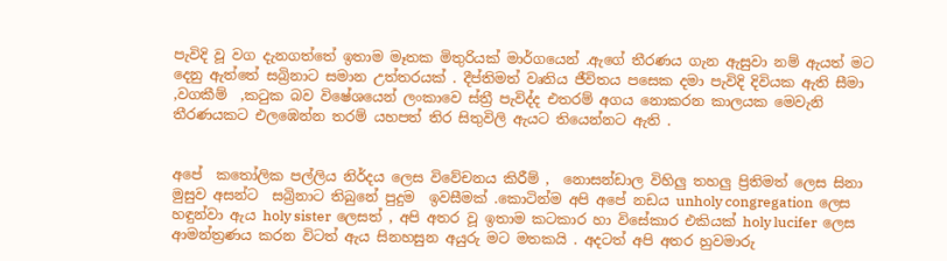පැවිදි වූ වග දැනගත්තේ ඉතාම මෑතක මිතුරියක් මාර්ගයෙන් .ඇගේ තීරණය ගැන ඇසුවා නම් ඇයත් මට දෙනු ඇත්තේ සබ්‍රිනාට සමාන උත්තරයක් . දීප්තිමත් වෘතිය ජීවිතය පසෙක දමා පැවිදි දිවියක ඇති සීමා ,වගකීම්  ,කටුක බව විෂේශයෙන් ලංකාවෙ ස්ත්‍රී පැවිද්ද එතරම් අගය නොකරන කාලයක මෙවැනි තීරණයකට එලඹෙන්න තරම් යහපත් තිර සිතුවිලි ඇයට තියෙන්නට ඇති .


අපේ  කතෝලික පල්ලිය නිර්දය ලෙස විවේචනය කිරීම් ,  නොසන්ඩාල විහිලු තහලු ප්‍රිතිමත් ලෙස සිනා මුසුව අසන්ට  සබ්‍රිනාට තිබුනේ පුදුම  ඉවසීමක් .කොටින්ම අපි අපේ නඩය unholy congregation  ලෙස හඳුන්වා ඇය holy sister  ලෙසත් , අපි අතර වූ ඉතාම කටකාර හා විසේකාර එකියක් holy lucifer  ලෙස  ආමන්ත්‍රණය කරන විටත් ඇය සිනහසුන අයුරු මට මතකයි . අදටත් අපි අතර හුවමාරු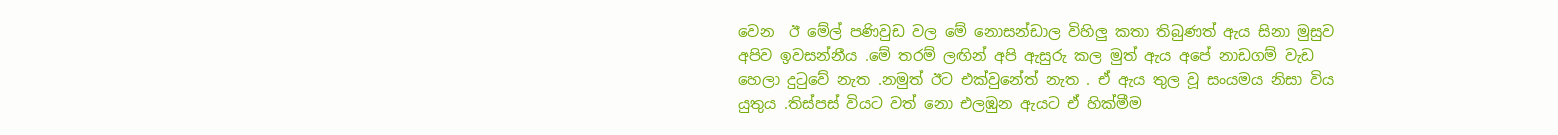වෙන  ඊ මේල් පණිවුඩ වල මේ නොසන්ඩාල විහිලු කතා තිබුණත් ඇය සිනා මුසුව අපිව ඉවසන්නීය .මේ තරම් ලඟින් අපි ඇසුරු කල මුත් ඇය අපේ නාඩගම් වැඩ හෙලා දුටුවේ නැත .නමුත් ඊට එක්වුනේත් නැත . ඒ ඇය තුල වූ සංයමය නිසා විය යුතුය .තිස්පස් වියට වත් නො එලඹුන ඇයට ඒ හික්මීම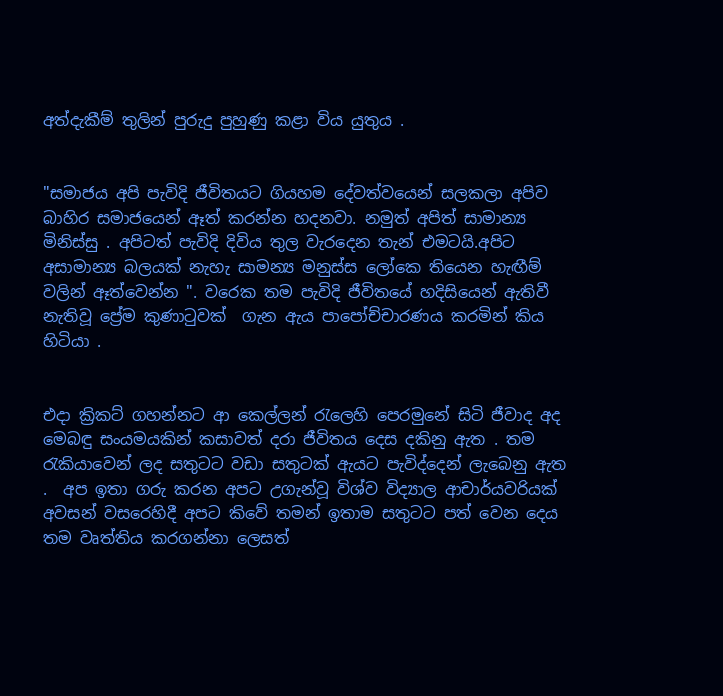අත්දැකීම් තුලින් පුරුදු පුහුණු කළා විය යුතුය .


"සමාජය අපි පැවිදි ජීවිතයට ගියහම දේවත්වයෙන් සලකලා අපිව  බාහිර සමාජයෙන් ඈත් කරන්න හදනවා. නමුත් අපිත් සාමාන්‍ය මිනිස්සු . අපිටත් පැවිදි දිවිය තුල වැරදෙන තැන් එමටයි.අපිට අසාමාන්‍ය බලයක් නැහැ සාමන්‍ය මනුස්ස ලෝකෙ තියෙන හැඟීම් වලින් ඈත්වෙන්න ". වරෙක තම පැවිදි ජීවිතයේ හදිසියෙන් ඇතිවී නැතිවූ ප්‍රේම කුණාටුවක්  ගැන ඇය පාපෝච්චාරණය කරමින් කිය හිටියා .


එදා ක්‍රිකට් ගහන්නට ආ කෙල්ලන් රැලෙහි පෙරමුනේ සිටි ජීවාද අද මෙබඳු සංයමයකින් කසාවත් දරා ජීවිතය දෙස දකිනු ඇත . තම රැකියාවෙන් ලද සතුටට වඩා සතුටක් ඇයට පැවිද්දෙන් ලැබෙනු ඇත .  අප ඉතා ගරු කරන අපට උගැන්වූ විශ්ව විද්‍යාල ආචාර්යවරියක් අවසන් වසරෙහිදී අපට කිවේ තමන් ඉතාම සතුටට පත් වෙන දෙය තම වෘත්තිය කරගන්නා ලෙසත්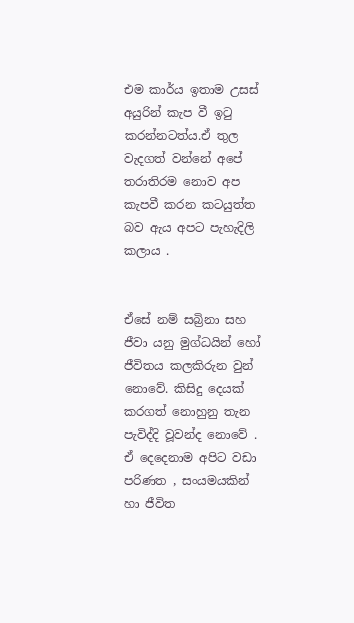එම කාර්ය ඉතාම උසස් අයුරින් කැප වී ඉටු කරන්නටත්ය.ඒ තුල වැදගත් වන්නේ අපේ තරාතිරම නොව අප කැපවී කරන කටයුත්ත බව ඇය අපට පැහැදිලි කලාය .


ඒසේ නම් සබ්‍රිනා සහ ජීවා යනු මුග්ධයින් හෝ ජීවිතය කලකිරුන වුන් නොවේ. කිසිදු දෙයක් කරගත් නොහුනු තැන පැවිද්දි වූවන්ද නොවේ . ඒ දෙදෙනාම අපිට වඩා පරිණත , සංයමයකින් හා ජීවිත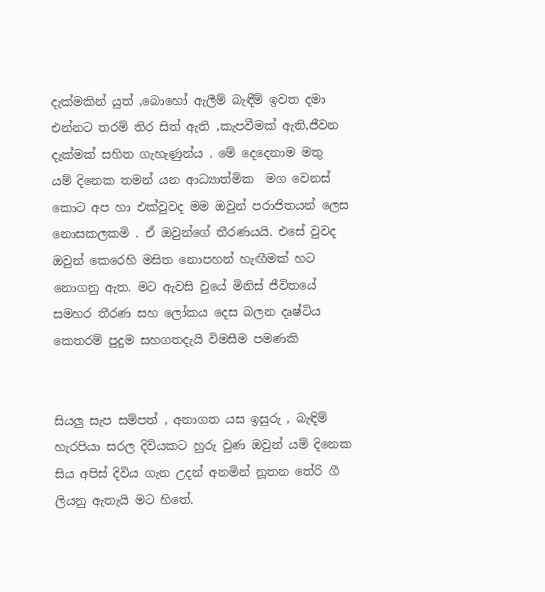දැක්මකින් යුත් ,බොහෝ ඇලීම් බැඳීම් ඉවත දමා එන්නට තරම් තිර සිත් ඇති ,කැපවීමක් ඇති,ජීවන දැක්මක් සහිත ගැහැණුන්ය . මේ දෙදෙනාම මතු  යම් දිනෙක තමන් යන ආධ්‍යාත්මික  මග වෙනස් කොට අප හා එක්වුවද මම ඔවුන් පරාජිතයන් ලෙස නොසකලකමි . ඒ ඔවුන්ගේ තීරණයයි. එසේ වුවද ඔවුන් කෙරෙහි මසිත නොපහන් හැඟීමක් හට නොගනු ඇත. මට ඇවසි වුයේ මිනිස් ජීවිතයේ සමහර තීරණ සහ ලෝකය දෙස බලන දෘෂ්ටිය කෙතරම් පුදුම සහගතදැයි විමසීම පමණකි


සියලු සැප සම්පත් , අනාගත යස ඉසුරු , බැඳිම් හැරපියා සරල දිවියකට හුරු වුණ ඔවුන් යම් දිනෙක සිය අපිස් දිවිය ගැන උදන් අනමින් නූතන තේරි ගී ලියනු ඇතැයි මට හිතේ.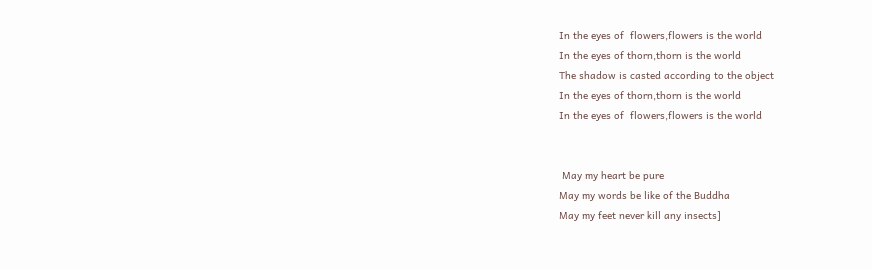In the eyes of  flowers,flowers is the world
In the eyes of thorn,thorn is the world
The shadow is casted according to the object
In the eyes of thorn,thorn is the world
In the eyes of  flowers,flowers is the world


 May my heart be pure
May my words be like of the Buddha
May my feet never kill any insects]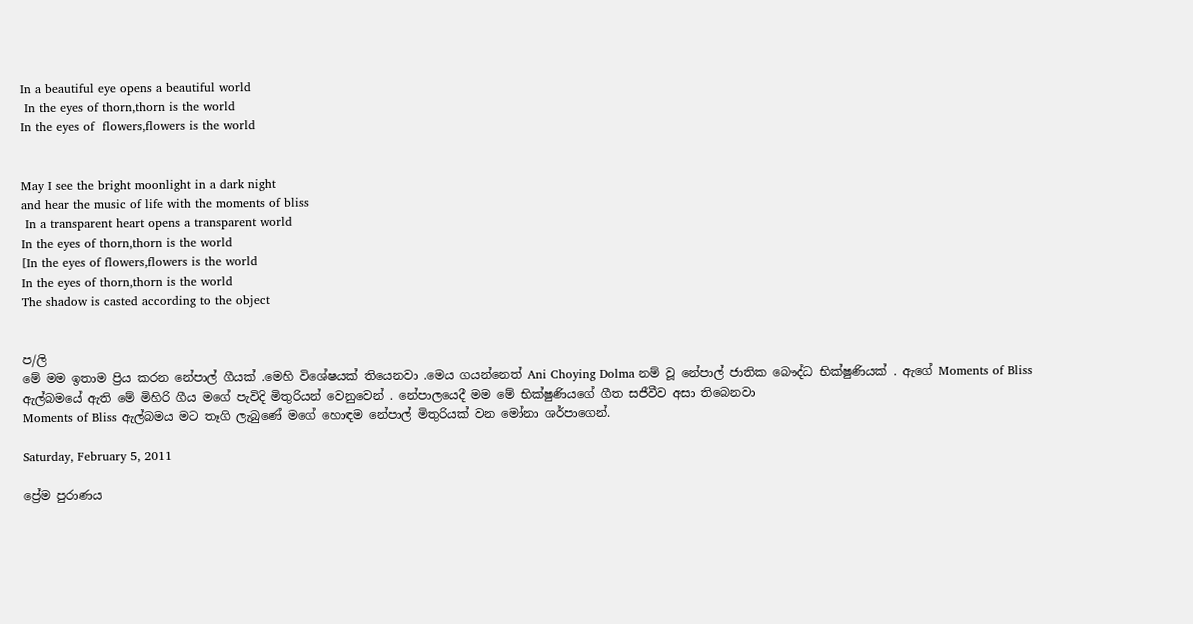In a beautiful eye opens a beautiful world
 In the eyes of thorn,thorn is the world
In the eyes of  flowers,flowers is the world


May I see the bright moonlight in a dark night
and hear the music of life with the moments of bliss
 In a transparent heart opens a transparent world
In the eyes of thorn,thorn is the world
[In the eyes of flowers,flowers is the world
In the eyes of thorn,thorn is the world
The shadow is casted according to the object


ප/ලි
මේ මම ඉතාම ප්‍රිය කරන නේපාල් ගීයක් .මෙහි විශේෂයක් තියෙනවා .මෙය ගයන්නෙත් Ani Choying Dolma නම් වූ නේපාල් ජාතික බෞද්ධ භික්ෂුණියක් . ඇගේ Moments of Bliss  ඇල්බමයේ ඇති මේ මිහිරි ගීය මගේ පැවිදි මිතුරියන් වෙනුවෙන් . නේපාලයෙදී මම මේ භික්ෂුණියගේ ගීත සජීවීව අසා තිබෙනවා
Moments of Bliss ඇල්බමය මට තෑගි ලැබුණේ මගේ හොඳම නේපාල් මිතුරියක් වන මෝනා ශර්පාගෙන්.

Saturday, February 5, 2011

ප්‍රේම පුරාණය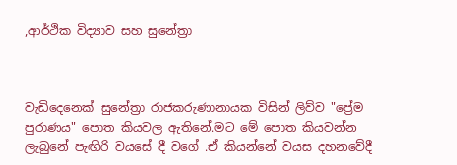,ආර්ථික විද්‍යාව සහ සුනේත්‍රා



වැඩිදෙනෙක් සුනේත්‍රා රාජකරුණානායක විසින් ලිව්ව "ප්‍රේම පුරාණය" පොත කියවල ඇතිනේ.මට මේ පොත කියවන්න ලැබුනේ පැඟිරි වයසේ දී වගේ .ඒ කියන්නේ වයස දහනවේදී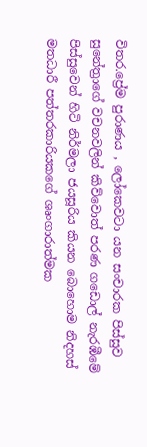විතර.ප්‍රේම පුරාණය , ලෝකෙවටා යන සංචාරක පිස්සුව සුනේත්‍රාගේ වචනවලින් කිව්වොත් පරණ ගඩොල් නැරඹීමේ පිස්සුවෙන් හිටි නිර්මලා ජයසූරිය කියන බොහොම නිදහස් මතධාරී පත්තරකාරියකගේ ශෘංගාරාත්මක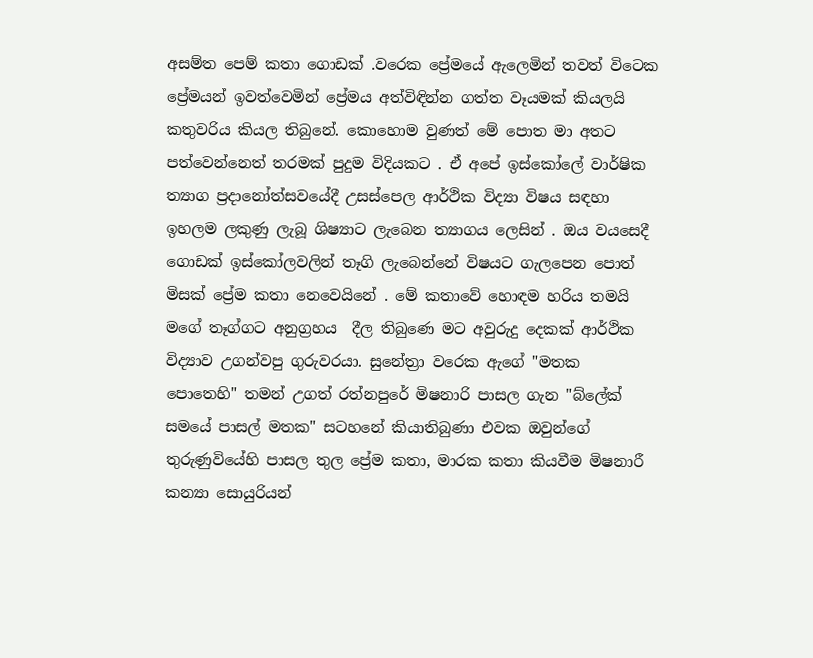අසම්ත පෙම් කතා ගොඩක් .වරෙක ප්‍රේමයේ ඇලෙමින් තවත් විටෙක ප්‍රේමයන් ඉවත්වෙමින් ප්‍රේමය අත්විඳින්න ගත්ත වෑයමක් කියලයි කතුවරිය කියල තිබුනේ. කොහොම වුණත් මේ පොත මා අතට පත්වෙන්නෙත් තරමක් පුදුම විදියකට . ඒ අපේ ඉස්කෝලේ වාර්ෂික ත්‍යාග ප්‍රදානෝත්සවයේදී උසස්පෙල ආර්ථික විද්‍යා විෂය සඳහා ඉහලම ලකුණු ලැබූ ශිෂ්‍යාට ලැබෙන ත්‍යාගය ලෙසින් . ඔය වයසෙදී ගොඩක් ඉස්කෝලවලින් තෑගි ලැබෙන්නේ විෂයට ගැලපෙන පොත් මිසක් ප්‍රේම කතා නෙවෙයිනේ . මේ කතාවේ හොඳම හරිය තමයි මගේ තෑග්ගට අනුග්‍රහය  දීල තිබුණෙ මට අවුරුදු දෙකක් ආර්ථික විද්‍යාව උගන්වපු ගුරුවරයා. සුනේත්‍රා වරෙක ඇගේ "මතක පොතෙහි" තමන් උගත් රත්නපුරේ මිෂනාරි පාසල ගැන "බ්ලේක් සමයේ පාසල් මතක" සටහනේ කියාතිබුණා එවක ඔවුන්ගේ තුරුණුවියේහි පාසල තුල ප්‍රේම කතා, මාරක කතා කියවීම මිෂනාරී කන්‍යා සොයුරියන්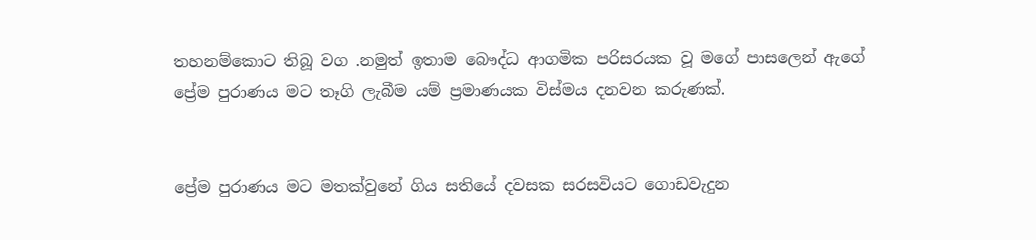තහනම්කොට තිබූ වග .නමුත් ඉතාම බෞද්ධ ආගමික පරිසරයක වූ මගේ පාසලෙන් ඇගේ ප්‍රේම පුරාණය මට තෑගි ලැබීම යම් ප්‍රමාණයක විස්මය දනවන කරුණක්.


ප්‍රේම පුරාණය මට මතක්වුනේ ගිය සතියේ දවසක සරසවියට ගොඩවැදුන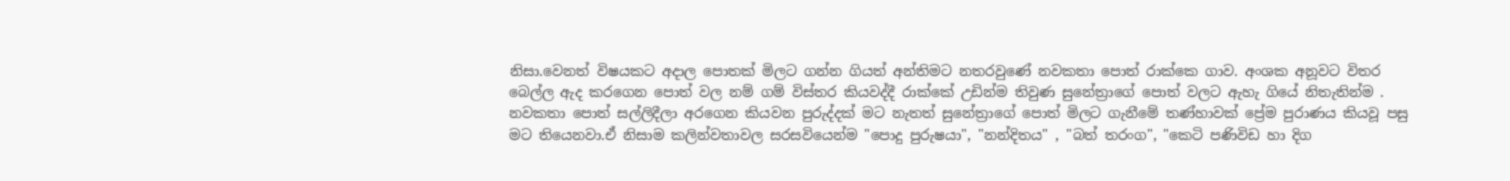නිසා.වෙනත් විෂයකට අදාල පොතක් මිලට ගන්න ගියත් අන්තිමට නතරවුණේ නවකතා පොත් රාක්කෙ ගාව. අංශක අනූවට විතර බෙල්ල ඇද කරගෙන පොත් වල නම් ගම් විස්තර කියවද්දී රාක්කේ උඩින්ම තිවුණ සුනේත්‍රාගේ පොත් වලට ඇහැ ගියේ නිතැතින්ම . නවකතා පොත් සල්ලිදීලා අරගෙන කියවන පුරුද්දක් මට නැතත් සුනේත්‍රාගේ පොත් මිලට ගැනීමේ තණ්හාවක් ප්‍රේම පුරාණය කියවූ පසු මට තියෙනවා.ඒ නිසාම කලින්වතාවල සරසවියෙන්ම "පොදු පුරුෂයා", "නන්දිතය" , "බත් තරංග", "කෙටි පණිවිඩ හා දිග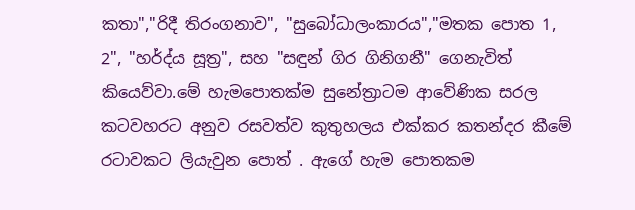කතා","රිදී තිරංගනාව", "සුබෝධාලංකාරය","මතක පොත 1, 2", "හර්ද්ය සූත්‍ර", සහ "සඳුන් ගිර ගිනිගනී" ගෙනැවිත් කියෙව්වා.මේ හැමපොතක්ම සුනේත්‍රාටම ආවේණික සරල කටවහරට අනුව රසවත්ව කුතුහලය එක්කර කතන්දර කීමේ රටාවකට ලියැවුන පොත් . ඇගේ හැම පොතකම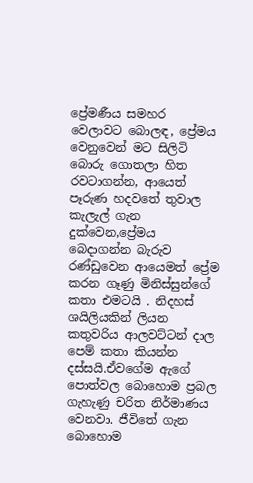ප්‍රේමණීය සමහර වෙලාවට බොලඳ, ප්‍රේමය වෙනුවෙන් මට සිලිටි බොරු ගොතලා හිත රවටාගන්න, ආයෙත් පෑරුණ හදවතේ තුවාල කැලැල් ගැන දුක්වෙන,ප්‍රේමය බෙදාගන්න බැරුව රණ්ඩුවෙන ආයෙමත් ප්‍රේම කරන ගෑණු මිනිස්සුන්ගේ කතා එමටයි . නිදහස් ශයිලියකින් ලියන කතුවරිය ආලවට්ටන් දාල පෙම් කතා කියන්න දස්සයි.ඒවගේම ඇගේ පොත්වල බොහොම ප්‍රබල ගැහැණු චරිත නිර්මාණය වෙනවා. ජීවිතේ ගැන බොහොම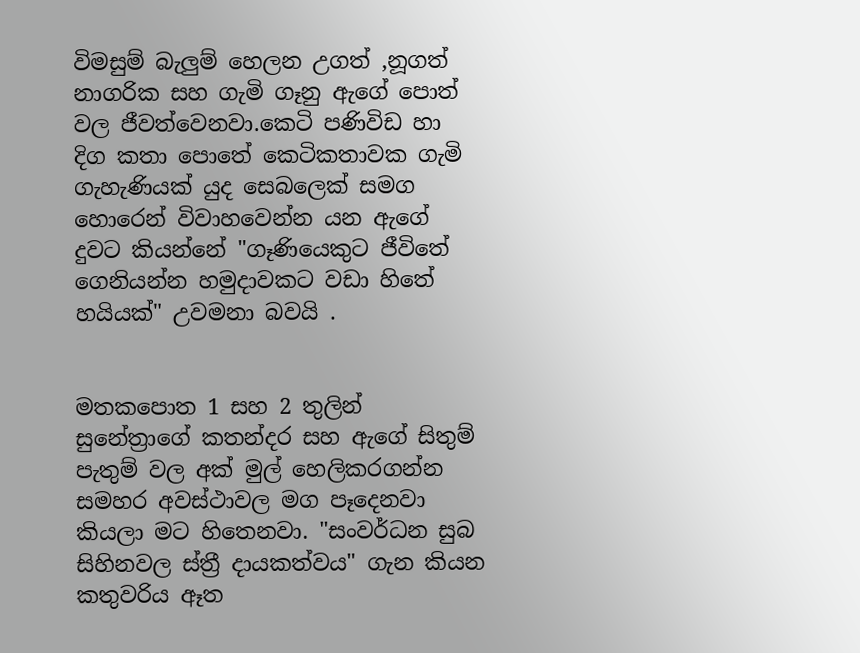විමසුම් බැලුම් හෙලන උගත් ,නූගත් නාගරික සහ ගැමි ගෑනු ඇගේ පොත් වල ජීවත්වෙනවා.කෙටි පණිවිඩ හා දිග කතා පොතේ කෙටිකතාවක ගැමි ගැහැණියක් යුද සෙබලෙක් සමග හොරෙන් විවාහවෙන්න යන ඇගේ දුවට කියන්නේ "ගෑණියෙකුට ජීවිතේ ගෙනියන්න හමුදාවකට වඩා හිතේ හයියක්" උවමනා බවයි .


මතකපොත 1 සහ 2 තුලින් සුනේත්‍රාගේ කතන්දර සහ ඇගේ සිතුම් පැතුම් වල අක් මුල් හෙලිකරගන්න සමහර අවස්ථාවල මග පෑදෙනවා කියලා මට හිතෙනවා. "සංවර්ධන සුබ සිහිනවල ස්ත්‍රී දායකත්වය" ගැන කියන කතුවරිය ඈත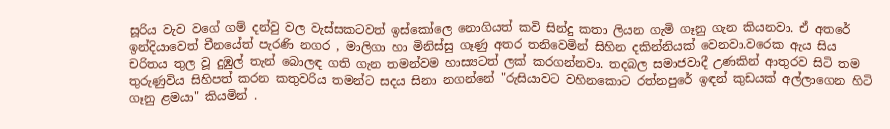සූරිය වැව වගේ ගම් දන්වු වල වැස්සකටවත් ඉස්කෝලෙ නොගියත් කවි සින්දු කතා ලියන ගැමි ගෑනු ගැන කියනවා. ඒ අතරේ ඉන්දියාවෙත් චීනයේත් පැරණි නගර , මාලිගා හා මිනිස්සු ගෑණු අතර තනිවෙමින් සිහින දකින්නියක් වෙනවා.වරෙක ඇය සිය චරිතය තුල වූ දුඹුල් තැන් බොලඳ ගති ගැන තමන්වම හාස්‍යටත් ලක් කරගන්නවා. තදබල සමාජවාදී උණකින් ආතුරව සිටි තම තුරුණුවිය සිහිපත් කරන කතුවරිය තමන්ට සදය සිනා නගන්නේ "රුසියාවට වහිනකොට රත්නපුරේ ඉඳන් කුඩයක් අල්ලාගෙන හිටි ගෑනු ළමයා" කියමින් .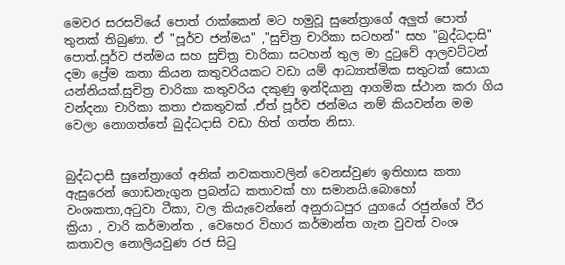මෙවර සරසවියේ පොත් රාක්කෙන් මට හමුවූ සුනේත්‍රාගේ අලුත් පොත් තුනක් තිබුණා. ඒ "පූර්ව ජන්මය" ,"සුචිත්‍ර චාරිකා සටහන්" සහ "බුද්ධදාසි" පොත්.පූර්ව ජන්මය සහ සුච්ත්‍ර චාරිකා සටහන් තුල මා දුටුවේ ආලවට්ටන් දමා ප්‍රේම කතා කියන කතුවරියකට වඩා යම් ආධ්‍යාත්මික සතුටක් සොයා යන්නියක්.සුචිත්‍ර චාරිකා කතුවරිය දකුණු ඉන්දියානු ආගමික ස්ථාන කරා ගිය වන්දනා චාරිකා කතා එකතුවක් .ඒත් පූර්ව ජන්මය නම් කියවන්න මම වෙලා නොගත්තේ බුද්ධදාසි වඩා හිත් ගත්ත නිසා.


බුද්ධදාසී සුනේත්‍රාගේ අනික් නවකතාවලින් වෙනස්වුණ ඉතිහාස කතා ඇසුරෙන් ගොඩනැගුන ප්‍රබන්ධ කතාවක් හා සමානයි.බොහෝ වංශකතා,අටුවා ටීකා, වල කියැවෙන්නේ අනුරාධපුර යුගයේ රජුන්ගේ වීර ක්‍රියා , වාරි කර්මාන්ත , වෙහෙර විහාර කර්මාන්ත ගැන වුවත් වංශ කතාවල නොලියවුණ රජ සිටු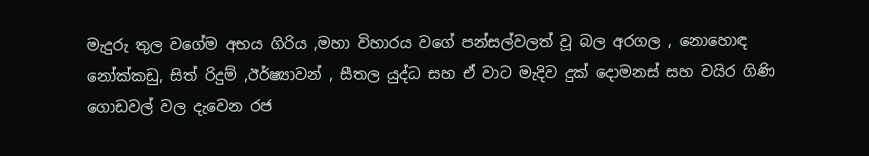මැදුරු තුල වගේම අභය ගිරිය ,මහා විහාරය වගේ පන්සල්වලත් වූ බල අරගල , නොහොඳ නෝක්කඩු, සිත් රිදුම් ,ඊර්ෂ්‍යාවන් , සීතල යුද්ධ සහ ඒ වාට මැදිව දුක් දොමනස් සහ වයිර ගිණි ගොඩවල් වල දැවෙන රජ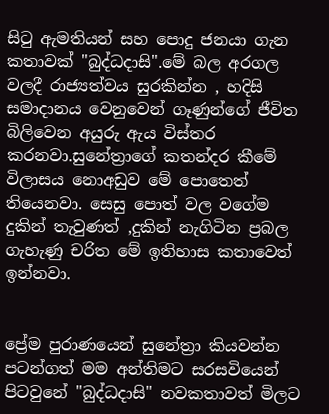සිටු ඇමතියන් සහ පොදු ජනයා ගැන කතාවක් "බුද්ධදාසි".මේ බල අරගල වලදී රාජ්‍යත්වය සුරකින්න , හදිසි සමාදානය වෙනුවෙන් ගෑණුන්ගේ ජීවිත බිලිවෙන අයුරු ඇය විස්තර කරනවා.සුනේත්‍රාගේ කතන්දර කීමේ විලාසය නොඅඩුව මේ පොතෙත් තියෙනවා. සෙසු පොත් වල වගේම දුකින් තැවුණත් ,දුකින් නැගිටින ප්‍රබල ගැහැණු චරිත මේ ඉතිහාස කතාවෙත් ඉන්නවා.


ප්‍රේම පුරාණයෙන් සුනේත්‍රා කියවන්න පටන්ගත් මම අන්තිමට සරසවියෙන් පිටවුනේ "බුද්ධදාසි" නවකතාවත් මිලට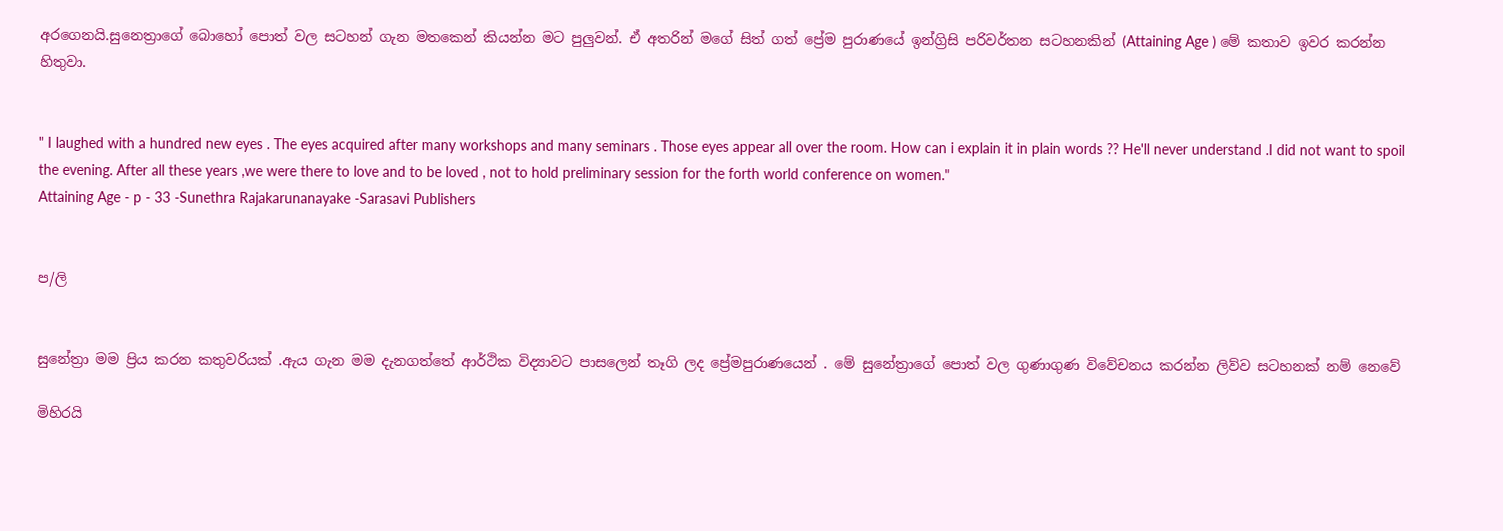අරගෙනයි.සුනෙත්‍රාගේ බොහෝ පොත් වල සටහන් ගැන මතකෙන් කියන්න මට පුලුවන්. ඒ අතරින් මගේ සිත් ගත් ප්‍රේම පුරාණයේ ඉන්ග්‍රිසි පරිවර්තන සටහනකින් (Attaining Age ) මේ කතාව ඉවර කරන්න හිතුවා.


" I laughed with a hundred new eyes . The eyes acquired after many workshops and many seminars . Those eyes appear all over the room. How can i explain it in plain words ?? He'll never understand .I did not want to spoil the evening. After all these years ,we were there to love and to be loved , not to hold preliminary session for the forth world conference on women."
Attaining Age - p - 33 -Sunethra Rajakarunanayake -Sarasavi Publishers


ප/ලි


සුනේත්‍රා මම ප්‍රිය කරන කතුවරියක් .ඇය ගැන මම දැනගත්තේ ආර්ථික විද්‍යාවට පාසලෙන් තෑගි ලද ප්‍රේමපුරාණයෙන් . මේ සුනේත්‍රාගේ පොත් වල ගුණාගුණ විවේචනය කරන්න ලිව්ව සටහනක් නම් නෙවේ

මිහිරයි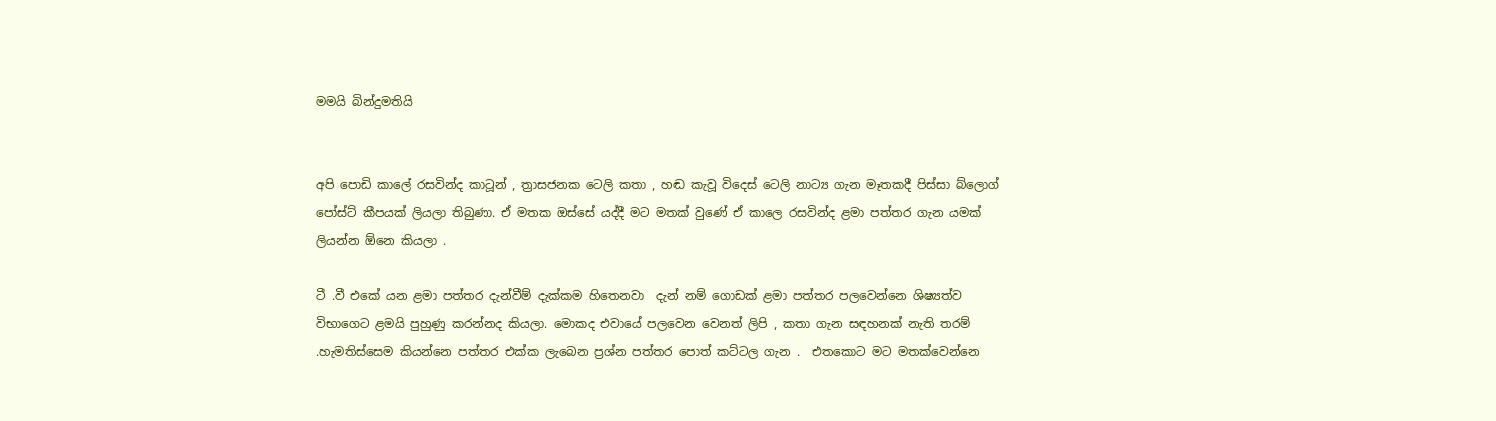මමයි බින්දුමතියි


අපි පොඩි කාලේ රසවින්ද කාටූන් , ත්‍රාසජනක ටෙලි කතා , හඬ කැවූ විදෙස් ටෙලි නාට්‍ය ගැන මෑතකදී පිස්සා බ්ලොග් පෝස්ට් කීපයක් ලියලා තිබුණා. ඒ මතක ඔස්සේ යද්දී මට මතක් වුණේ ඒ කාලෙ රසවින්ද ළමා පත්තර ගැන යමක් ලියන්න ඕනෙ කියලා .

ටී .වී එකේ යන ළමා පත්තර දැන්වීම් දැක්කම හිතෙනවා  දැන් නම් ගොඩක් ළමා පත්තර පලවෙන්නෙ ශිෂ්‍යත්ව විභාගෙට ළමයි පුහුණු කරන්නද කියලා. මොකද එවායේ පලවෙන වෙනත් ලිපි , කතා ගැන සඳහනක් නැති තරම් .හැමතිස්සෙම කියන්නෙ පත්තර එක්ක ලැබෙන ප්‍රශ්න පත්තර පොත් කට්ටල ගැන .  එතකොට මට මතක්වෙන්නෙ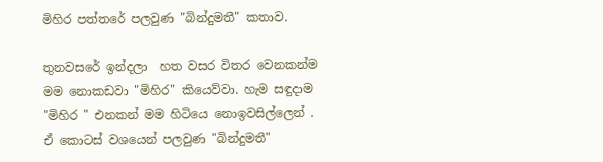මිහිර පත්තරේ පලවුණ "බින්දුමතී" කතාව.

තුනවසරේ ඉන්දලා  හත වසර විතර වෙනකන්ම මම නොකඩවා "මිහිර" කියෙව්වා. හැම සඳුදාම "මිහිර " එනකන් මම හිටියෙ නොඉවසිල්ලෙන් . ඒ කොටස් වශයෙන් පලවුණ "බින්දුමතී"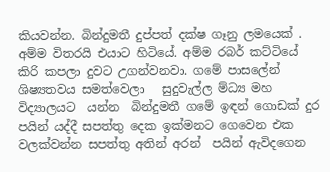කියවන්න. බින්දුමතී දුප්පත් දක්ෂ ගෑනු ලමයෙක් . අම්ම විතරයි එයාට හිටියේ. අම්ම රබර් කට්ටියේ කිරි කපලා දුවට උගන්වනවා. ගමේ පාසලේන් ශිෂ්‍යතවය සමත්වෙලා   සුදුවැල්ල ම්ධ්‍ය මහ විද්‍යාලයට  යන්න  බින්දුමතී ගමේ ඉඳන් ගොඩක් දුර පයින් යද්දී සපත්තු දෙක ඉක්මනට ගෙවෙන එක වලක්වන්න සපත්තු අතින් අරන්  පයින් ඇවිදගෙන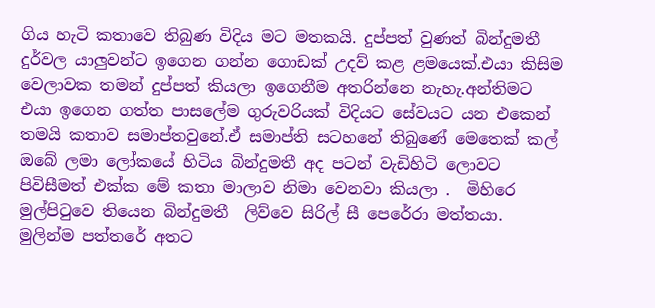ගිය හැටි කතාවෙ තිබුණ විදිය මට මතකයි. දුප්පත් වුණත් බින්දුමතී  දුර්වල යාලුවන්ට ඉගෙන ගන්න ගොඩක් උදව් කළ ළමයෙක්.එයා කිසිම වෙලාවක තමන් දුප්පත් කියලා ඉගෙනීම අතරින්නෙ නැහැ.අන්තිමට එයා ඉගෙන ගත්ත පාසලේම ගුරුවරියක් විදියට සේවයට යන එකෙන් තමයි කතාව සමාප්තවුනේ.ඒ සමාප්ති සටහනේ තිබුණේ මෙතෙක් කල් ඔබේ ලමා ලෝකයේ හිටිය බින්දුමතී අද පටන් වැඩිහිටි ලොවට පිවිසීමත් එක්ක මේ කතා මාලාව නිමා වෙනවා කියලා .  මිහිරෙ මුල්පිටුවෙ තියෙන බින්දුමතී  ලිව්වෙ සිරිල් සී පෙරේරා මත්තයා. මුලින්ම පත්තරේ අතට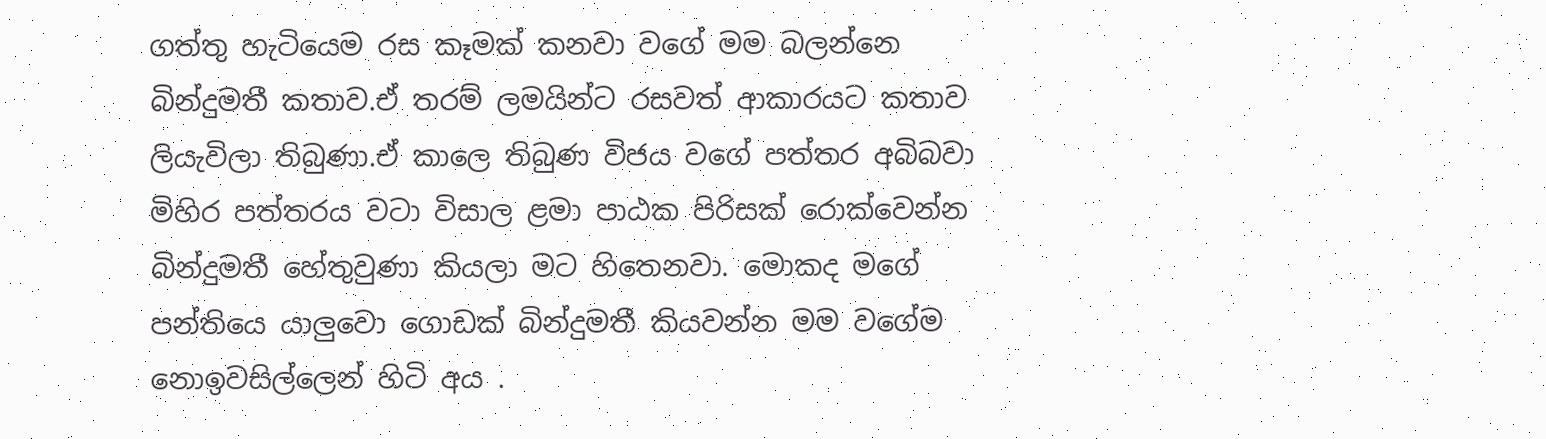ගත්තු හැටියෙම රස කෑමක් කනවා වගේ මම බලන්නෙ බින්දුමතී කතාව.ඒ තරම් ලමයින්ට රසවත් ආකාරයට කතාව ලියැවිලා තිබුණා.ඒ කාලෙ තිබුණ විජය වගේ පත්තර අබිබවා  මිහිර පත්තරය වටා විසාල ළමා පාඨක පිරිසක් රොක්වෙන්න බින්දුමතී හේතුවුණා කියලා මට හිතෙනවා. මොකද මගේ පන්තියෙ යාලුවො ගොඩක් බින්දුමතී කියවන්න මම වගේම නොඉවසිල්ලෙන් හිටි අය .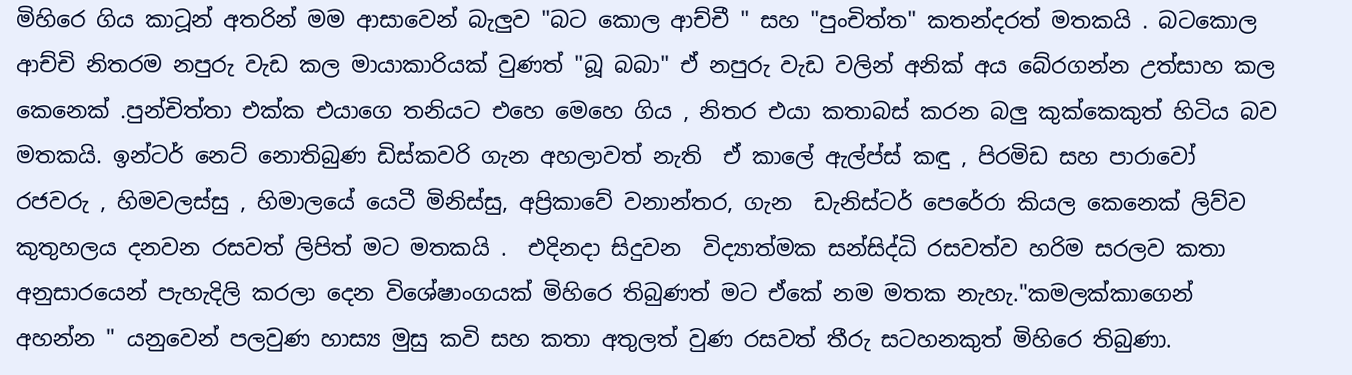මිහිරෙ ගිය කාටූන් අතරින් මම ආසාවෙන් බැලුව "බට කොල ආච්චී " සහ "පුංචිත්ත" කතන්දරත් මතකයි . බටකොල ආච්චි නිතරම නපුරු වැඩ කල මායාකාරියක් වුණත් "බූ බබා" ඒ නපුරු වැඩ වලින් අනික් අය බේරගන්න උත්සාහ කල කෙනෙක් .පුන්චිත්තා එක්ක එයාගෙ තනියට එහෙ මෙහෙ ගිය , නිතර එයා කතාබස් කරන බලු කුක්කෙකුත් හිටිය බව මතකයි. ඉන්ටර් නෙට් නොතිබුණ ඩිස්කවරි ගැන අහලාවත් නැති  ඒ කාලේ ඇල්ප්ස් කඳු , පිරමිඩ සහ පාරාවෝ  රජවරු , හිමවලස්සු , හිමාලයේ යෙටී මිනිස්සු, අප්‍රිකාවේ වනාන්තර, ගැන  ඩැනිස්ටර් පෙරේරා කියල කෙනෙක් ලිව්ව කුතුහලය දනවන රසවත් ලිපිත් මට මතකයි .  එදිනදා සිදුවන  විද්‍යාත්මක සන්සිද්ධි රසවත්ව හරිම සරලව කතා අනුසාරයෙන් පැහැදිලි කරලා දෙන විශේෂාංගයක් මිහිරෙ තිබුණත් මට ඒකේ නම මතක නැහැ."කමලක්කාගෙන් අහන්න " යනුවෙන් පලවුණ හාස්‍ය මුසු කවි සහ කතා අතුලත් වුණ රසවත් තීරු සටහනකුත් මිහිරෙ තිබුණා.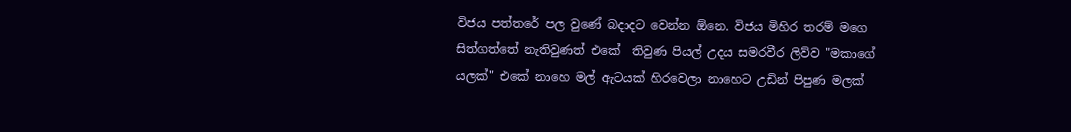විජය පත්තරේ පල වුණේ බදාදට වෙන්න ඕනෙ. විජය මිහිර තරම් මගෙ සිත්ගත්තේ නැතිවුණත් එකේ  තිවුණ පියල් උදය සමරවීර ලිව්ව "මකාගේ යලක්" එකේ නාහෙ මල් ඇටයක් හිරවෙලා නාහෙට උඩින් පිපුණ මලක්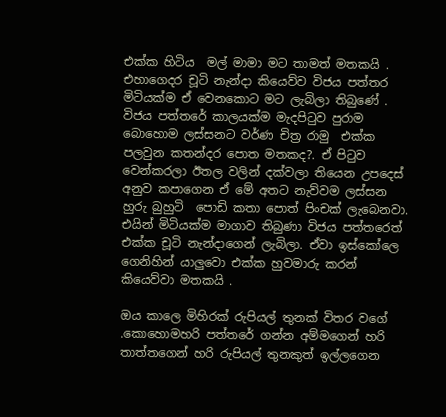එක්ක හිටිය  මල් මාමා මට තාමත් මතකයි . එහාගෙදර චූටි නැන්දා කියෙව්ව විජය පත්තර මිටියක්ම ඒ වෙනකොට මට ලැබිලා තිබුණේ . විජය පත්තරේ කාලයක්ම මැදපිටුව පුරාම බොහොම ලස්සනට වර්ණ චිත්‍ර රාමු  එක්ක පලවුන කතන්දර පොත මතකද?. ඒ පිටුව වෙන්කරලා ඊතල වලින් දක්වලා තියෙන උපදෙස් අනුව කපාගෙන ඒ මේ අතට නැව්වම ලස්සන හුරු බුහුටි  පොඩි කතා පොත් පිංචක් ලැබෙනවා. එයින් මිටියක්ම මාගාව තිබුණා විජය පත්තරෙත් එක්ක චූටි නැන්දාගෙන් ලැබිලා. ඒවා ඉස්කෝලෙ ගෙනිහින් යාලුවො එක්ක හුවමාරු කරන් කියෙව්වා මතකයි .

ඔය කාලෙ මිහිරක් රුපියල් තුනක් විතර වගේ .කොහොමහරි පත්තරේ ගන්න අම්මගෙන් හරි තාත්තගෙන් හරි රුපියල් තුනකුත් ඉල්ලගෙන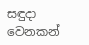සඳුදා වෙනකන්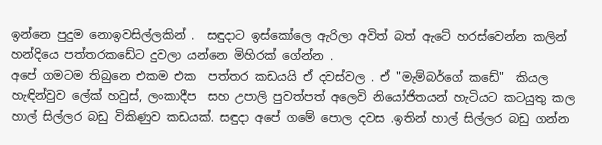ඉන්නෙ පුදුම නොඉවසිල්ලකින් .  සඳුදාට ඉස්කෝලෙ ඇරිලා අවිත් බත් ඇටේ හරස්වෙන්න කලින් හන්දියෙ පත්තරකඩේට දුවලා යන්නෙ මිහිරක් ගේන්න .
අපේ ගමටම තිබුනෙ එකම එක  පත්තර කඩයයි ඒ දවස්වල . ඒ "මැම්බර්ගේ කඩේ"  කියල හැඳින්වුව ලේක් හවුස්, ලංකාදීප  සහ උපාලි පුවත්පත් අලෙවි නියෝජිතයන් හැටියට කටයුතු කල  හාල් සිල්ලර බඩු විකිණුව කඩයක්. සඳුදා අපේ ගමේ පොල දවස .ඉතින් හාල් සිල්ලර බඩු ගන්න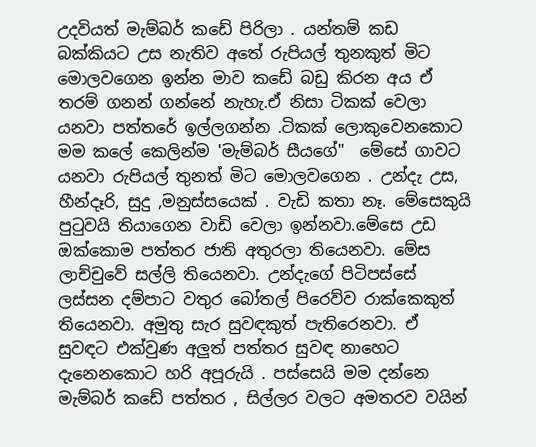උදවියත් මැම්බර් කඩේ පිරිලා . යන්තම් කඩ බක්කියට උස නැතිව අතේ රුපියල් තුනකුත් මිට මොලවගෙන ඉන්න මාව කඩේ බඩු කිරන අය ඒ තරම් ගනන් ගන්නේ නැහැ.ඒ නිසා ටිකක් වෙලා යනවා පත්තරේ ඉල්ලගන්න .ටිකක් ලොකුවෙනකොට මම කලේ කෙලින්ම 'මැම්බර් සීයගේ"  මේසේ ගාවට යනවා රුපියල් තුනත් මිට මොලවගෙන . උන්දැ උස, හීන්දෑරි, සුදු ,මනුස්සයෙක් . වැඩි කතා නෑ. මේසෙකුයි පුටුවයි තියාගෙන වාඩි වෙලා ඉන්නවා.මේසෙ උඩ ඔක්කොම පත්තර ජාති අතුරලා තියෙනවා. මේස ලාච්චුවේ සල්ලි තියෙනවා. උන්දැගේ පිටිපස්සේ  ලස්සන දම්පාට වතුර බෝතල් පිරෙව්ව රාක්කෙකුත් තියෙනවා. අමුතු සැර සුවඳකුත් පැතිරෙනවා. ඒ සුවඳට එක්වුණ අලුත් පත්තර සුවඳ නාහෙට දැනෙනකොට හරි අපූරුයි . පස්සෙයි මම දන්නෙ මැම්බර් කඩේ පත්තර , සිල්ලර වලට අමතරව වයින්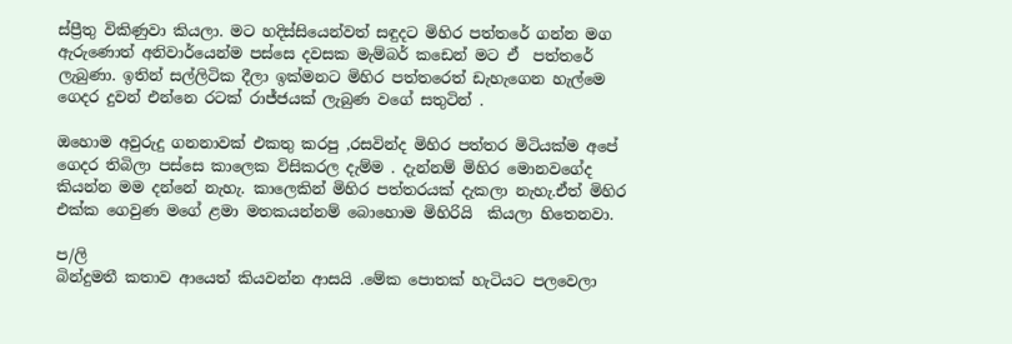ස්ප්‍රීතු විකිණුවා කියලා. මට හදිස්සියෙන්වත් සඳුදට මිහිර පත්තරේ ගන්න මග ඇරුණොත් අනිවාර්යෙන්ම පස්සෙ දවසක මැම්බර් කඩෙන් මට ඒ  පත්තරේ  ලැබුණා. ඉතින් සල්ලිටික දීලා ඉක්මනට මිහිර පත්තරෙත් ඩැහැගෙන හැල්මෙ ගෙදර දුවන් එන්නෙ රටක් රාජ්ජයක් ලැබුණ වගේ සතුටින් .

ඔහොම අවුරුදු ගනනාවක් එකතු කරපු ,රසවින්ද මිහිර පත්තර මිටියක්ම අපේ ගෙදර තිබිලා පස්සෙ කාලෙක විසිකරල දැම්ම . දැන්නම් මිහිර මොනවගේද කියන්න මම දන්නේ නැහැ. කාලෙකින් මිහිර පත්තරයක් දැකලා නැහැ.ඒත් මිහිර එක්ක ගෙවුණ මගේ ළමා මතකයන්නම් බොහොම මිහිරියි  කියලා හිතෙනවා.

ප/ලි
බින්දුමතී කතාව ආයෙත් කියවන්න ආසයි .මේක පොතක් හැටියට පලවෙලා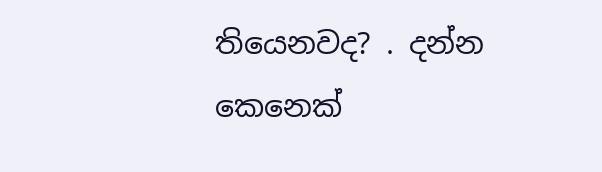තියෙනවද? . දන්න කෙනෙක්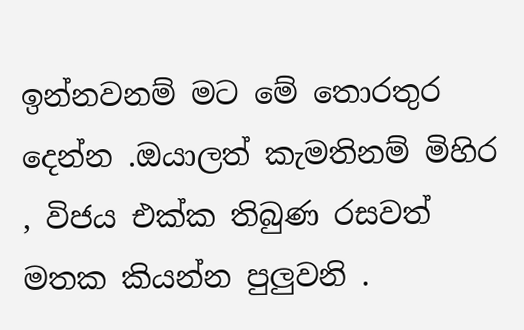ඉන්නවනම් මට මේ තොරතුර දෙන්න .ඔයාලත් කැමතිනම් මිහිර , විජය එක්ක තිබුණ රසවත් මතක කියන්න පුලුවනි .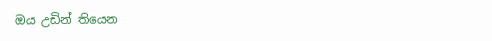ඔය උඩින් තියෙන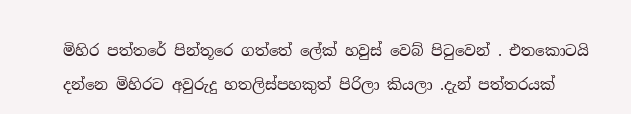මිහිර පත්තරේ පින්තූරෙ ගත්තේ ලේක් හවුස් වෙබ් පිටුවෙන් . එතකොටයි දන්නෙ මිහිරට අවුරුදු හතලිස්පහකුත් පිරිලා කියලා .දැන් පත්තරයක්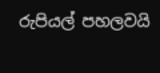රුපියල් පහලවයි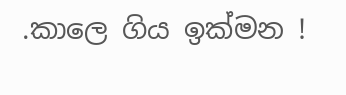.කාලෙ ගිය ඉක්මන !